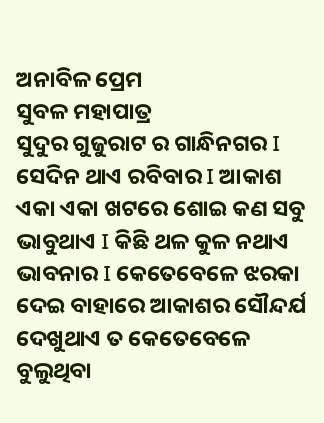ଅନାବିଳ ପ୍ରେମ
ସୁବଳ ମହାପାତ୍ର
ସୁଦୁର ଗୁଜୁରାଟ ର ଗାନ୍ଧିନଗର I ସେଦିନ ଥାଏ ରବିବାର I ଆକାଶ ଏକା ଏକା ଖଟରେ ଶୋଇ କଣ ସବୁ ଭାବୁଥାଏ I କିଛି ଥଳ କୁଳ ନଥାଏ ଭାବନାର I କେତେବେଳେ ଝରକା ଦେଇ ବାହାରେ ଆକାଶର ସୌନ୍ଦର୍ଯ ଦେଖୁଥାଏ ତ କେତେବେଳେ ବୁଲୁଥିବା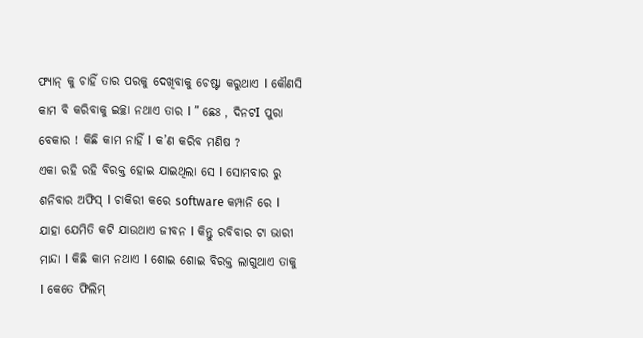ଫ୍ୟାନ୍ କୁ ଚାହିଁ ତାର ପରକୁ ଦେଖିବାକୁ ଚେଷ୍ଟା କରୁଥାଏ I କୌଣସି କାମ ବି କରିବାକୁ ଇଚ୍ଛା ନଥାଏ ତାର I ” ଛେଃ , ଦିନଟI ପୁରା ବେକାର ! କିଛି କାମ ନାହିଁ I କ’ଣ କରିବ ମଣିଷ ?
ଏକା ରହି ରହି ବିରକ୍ତ ହୋଇ ଯାଇଥିଲା ସେ I ସୋମବାର ରୁ ଶନିବାର ଅଫିସ୍ I ଚାକିରୀ କରେ software କମ୍ପାନି ରେ I ଯାହା ଯେମିତି କଟି ଯାଉଥାଏ ଜୀବନ I କିନ୍ତୁ ରବିବାର ଟା ଭାରୀ ମାନ୍ଦା I କିଛି କାମ ନଥାଏ I ଶୋଇ ଶୋଇ ବିରକ୍ତ ଲାଗୁଥାଏ ତାକୁ I କେତେ ଫିଲିମ୍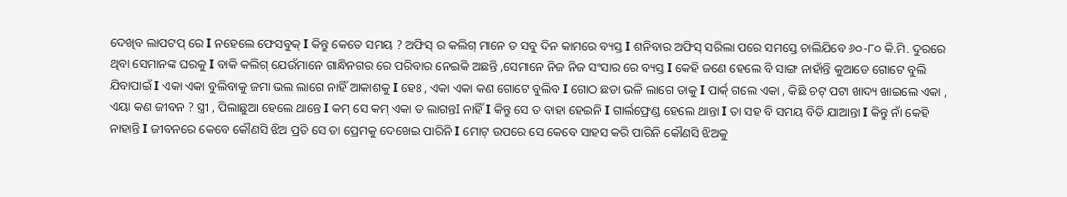ଦେଖିବ ଲାପଟପ୍ ରେ I ନହେଲେ ଫେସବୁକ୍ I କିନ୍ତୁ କେତେ ସମୟ ? ଅଫିସ୍ ର କଲିଗ୍ ମାନେ ତ ସବୁ ଦିନ କାମରେ ବ୍ୟସ୍ତ I ଶନିବାର ଅଫିସ୍ ସରିଲା ପରେ ସମସ୍ତେ ଚାଲିଯିବେ ୬୦-୮୦ କି.ମି. ଦୁରରେ ଥିବା ସେମାନଙ୍କ ଘରକୁ I ବାକି କଲିଗ୍ ଯେଉଁମାନେ ଗାନ୍ଧିନଗର ରେ ପରିବାର ନେଇକି ଅଛନ୍ତି ,ସେମାନେ ନିଜ ନିଜ ସଂସାର ରେ ବ୍ୟସ୍ତ I କେହି ଜଣେ ହେଲେ ବି ସାଙ୍ଗ ନାହାଁନ୍ତି କୁଆଡେ ଗୋଟେ ବୁଲି ଯିବାପାଇଁ I ଏକା ଏକା ବୁଲିବାକୁ ଜମା ଭଲ ଲାଗେ ନାହିଁ ଆକାଶକୁ I ହେଃ , ଏକା ଏକା କଣ ଗୋଟେ ବୁଲିବ I ଗୋଠ ଛଡା ଭଳି ଲାଗେ ତାକୁ I ପାର୍କ୍ ଗଲେ ଏକା , କିଛି ଚଟ୍ ପଟା ଖାଦ୍ୟ ଖାଇଲେ ଏକା , ଏୟା କଣ ଜୀବନ ? ସ୍ତ୍ରୀ , ପିଲାଛୁଆ ହେଲେ ଥାନ୍ତେ I କମ୍ ସେ କମ୍ ଏକା ତ ଲାଗନ୍ତI ନାହିଁ I କିନ୍ତୁ ସେ ତ ବାହା ହେଇନି I ଗାର୍ଲଫ୍ରେଣ୍ଡ ହେଲେ ଥାନ୍ତା I ତା ସହ ବି ସମୟ ବିତି ଯାଆନ୍ତା I କିନ୍ତୁ ନାଁ କେହି ନାହାନ୍ତି I ଜୀବନରେ କେବେ କୌଣସି ଝିଅ ପ୍ରତି ସେ ତା ପ୍ରେମକୁ ଦେଖେଇ ପାରିନି I ମୋଟ୍ ଉପରେ ସେ କେବେ ସାହସ କରି ପାରିନି କୌଣସି ଝିଅକୁ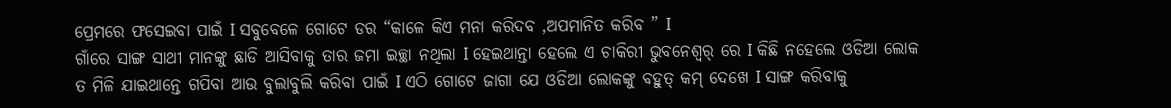ପ୍ରେମରେ ଫସେଇବା ପାଇଁ I ସବୁବେଳେ ଗୋଟେ ଡର “କାଳେ କିଏ ମନା କରିଦବ ,ଅପମାନିତ କରିବ ” I
ଗାଁରେ ସାଙ୍ଗ ସାଥୀ ମାନଙ୍କୁ ଛାଡି ଆସିବାକୁ ତାର ଜମା ଇଚ୍ଛା ନଥିଲା I ହେଇଥାନ୍ତା ହେଲେ ଏ ଚାକିରୀ ଭୁବନେଶ୍ବର୍ ରେ I କିଛି ନହେଲେ ଓଡିଆ ଲୋକ ତ ମିଳି ଯାଇଥାନ୍ତେ ଗପିବା ଆଉ ବୁଲାବୁଲି କରିବା ପାଇଁ I ଏଠି ଗୋଟେ ଜାଗା ଯେ ଓଡିଆ ଲୋକଙ୍କୁ ବହୁତ୍ କମ୍ ଦେଖେ I ସାଙ୍ଗ କରିବାକୁ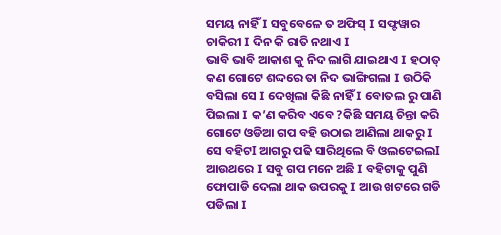ସମୟ ନାହିଁ I ସବୁବେଳେ ତ ଅଫିସ୍ I ସଫ୍ଟୱାର ଚାକିରୀ I ଦିନ କି ରାତି ନଥାଏ I
ଭାବି ଭାବି ଆକାଶ କୁ ନିଦ ଲାଗି ଯାଇଥାଏ I ହଠାତ୍ କଣ ଗୋଟେ ଶଦ୍ଦରେ ତା ନିଦ ଭାଙ୍ଗିଗଲା I ଉଠିକି ବସିଲା ସେ I ଦେଖିଲା କିଛି ନାହିଁ I ବୋତଲ ରୁ ପାଣି ପିଇଲା I କ’ଣ କରିବ ଏବେ ?କିଛି ସମୟ ଚିନ୍ତା କରି ଗୋଟେ ଓଡିଆ ଗପ ବହି ଉଠାଇ ଆଣିଲା ଥାକରୁ I ସେ ବହିଟI ଆଗରୁ ପଢି ସାରିଥିଲେ ବି ଓଲଟେଇଲI ଆଉଥରେ I ସବୁ ଗପ ମନେ ଅଛି I ବହିଟାକୁ ପୁଣି ଫୋପାଡି ଦେଲା ଥାକ ଉପରକୁ I ଆଉ ଖଟରେ ଗଡି ପଡିଲା I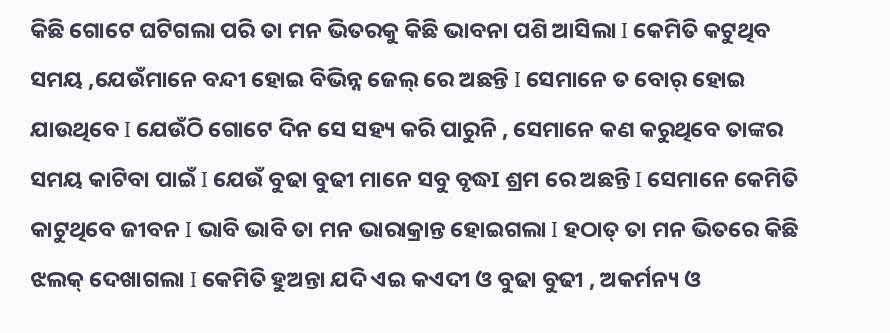କିଛି ଗୋଟେ ଘଟିଗଲା ପରି ତା ମନ ଭିତରକୁ କିଛି ଭାବନା ପଶି ଆସିଲା I କେମିତି କଟୁଥିବ ସମୟ ,ଯେଉଁମାନେ ବନ୍ଦୀ ହୋଇ ବିଭିନ୍ନ ଜେଲ୍ ରେ ଅଛନ୍ତି I ସେମାନେ ତ ବୋର୍ ହୋଇ ଯାଉଥିବେ I ଯେଉଁଠି ଗୋଟେ ଦିନ ସେ ସହ୍ୟ କରି ପାରୁନି , ସେମାନେ କଣ କରୁଥିବେ ତାଙ୍କର ସମୟ କାଟିବା ପାଇଁ I ଯେଉଁ ବୁଢା ବୁଢୀ ମାନେ ସବୁ ବୃଦ୍ଧI ଶ୍ରମ ରେ ଅଛନ୍ତି I ସେମାନେ କେମିତି କାଟୁଥିବେ ଜୀବନ I ଭାବି ଭାବି ତା ମନ ଭାରାକ୍ରାନ୍ତ ହୋଇଗଲା I ହଠାତ୍ ତା ମନ ଭିତରେ କିଛି ଝଲକ୍ ଦେଖାଗଲା I କେମିତି ହୁଅନ୍ତା ଯଦି ଏଇ କଏଦୀ ଓ ବୁଢା ବୁଢୀ , ଅକର୍ମନ୍ୟ ଓ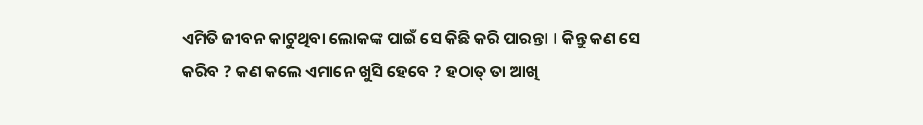ଏମିତି ଜୀବନ କାଟୁଥିବା ଲୋକଙ୍କ ପାଇଁ ସେ କିଛି କରି ପାରନ୍ତI I କିନ୍ତୁ କଣ ସେ କରିବ ? କଣ କଲେ ଏମାନେ ଖୁସି ହେବେ ? ହଠାତ୍ ତା ଆଖି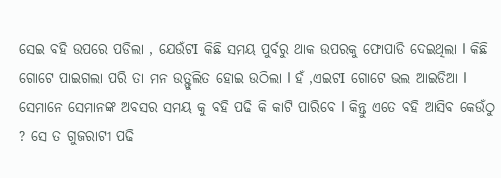ସେଇ ବହି ଉପରେ ପଡିଲା , ଯେଉଁଟI କିଛି ସମୟ ପୁର୍ବରୁ ଥାକ ଉପରକୁ ଫୋପାଡି ଦେଇଥିଲା I କିଛି ଗୋଟେ ପାଇଗଲା ପରି ତା ମନ ଉତ୍ଫୁଲିତ ହୋଇ ଉଠିଲା I ହଁ ,ଏଇଟI ଗୋଟେ ଭଲ ଆଇଡିଆ I ସେମାନେ ସେମାନଙ୍କ ଅବସର ସମୟ କୁ ବହି ପଢି କି କାଟି ପାରିବେ I କିନ୍ତୁ ଏତେ ବହି ଆସିବ କେଉଁଠୁ ? ସେ ତ ଗୁଜରାଟୀ ପଢି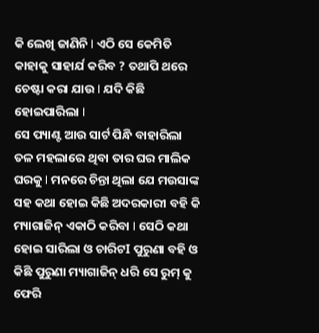କି ଲେଖି ଜାଣିନି I ଏଠି ସେ କେମିତି କାହାକୁ ସାହାର୍ଯ କରିବ ? ତଥାପି ଥରେ ଚେଷ୍ଟା କରା ଯାଉ I ଯଦି କିଛି ହୋଇପାରିଲା I
ସେ ପ୍ୟାଣ୍ଟ ଆଉ ସାର୍ଟ ପିନ୍ଧି ବାହାରିଲା ତଳ ମହଲାରେ ଥିବା ତାର ଘର ମାଲିକ ଘରକୁ I ମନରେ ଚିନ୍ତା ଥିଲା ଯେ ମଉସାଙ୍କ ସହ କଥା ହୋଇ କିଛି ଅଦରକାରୀ ବହି କି ମ୍ୟାଗାଜିନ୍ ଏକାଠି କରିବା I ସେଠି କଥା ହୋଇ ସାରିଲା ଓ ଚାରିଟI ପୁରୁଣା ବହି ଓ କିଛି ପୁରୁଣା ମ୍ୟାଗାଜିନ୍ ଧରି ସେ ରୁମ୍ କୁ ଫେରି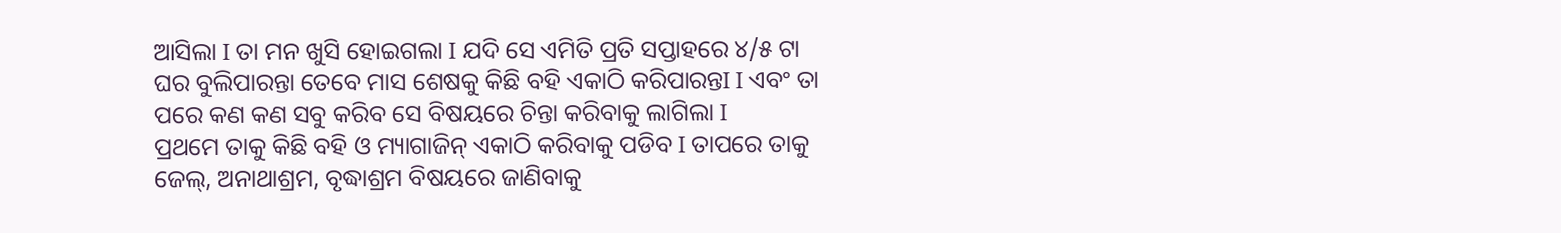ଆସିଲା I ତା ମନ ଖୁସି ହୋଇଗଲା I ଯଦି ସେ ଏମିତି ପ୍ରତି ସପ୍ତାହରେ ୪/୫ ଟା ଘର ବୁଲିପାରନ୍ତା ତେବେ ମାସ ଶେଷକୁ କିଛି ବହି ଏକାଠି କରିପାରନ୍ତI I ଏବଂ ତା ପରେ କଣ କଣ ସବୁ କରିବ ସେ ବିଷୟରେ ଚିନ୍ତା କରିବାକୁ ଲାଗିଲା I
ପ୍ରଥମେ ତାକୁ କିଛି ବହି ଓ ମ୍ୟାଗାଜିନ୍ ଏକାଠି କରିବାକୁ ପଡିବ I ତାପରେ ତାକୁ ଜେଲ୍, ଅନାଥାଶ୍ରମ, ବୃଦ୍ଧାଶ୍ରମ ବିଷୟରେ ଜାଣିବାକୁ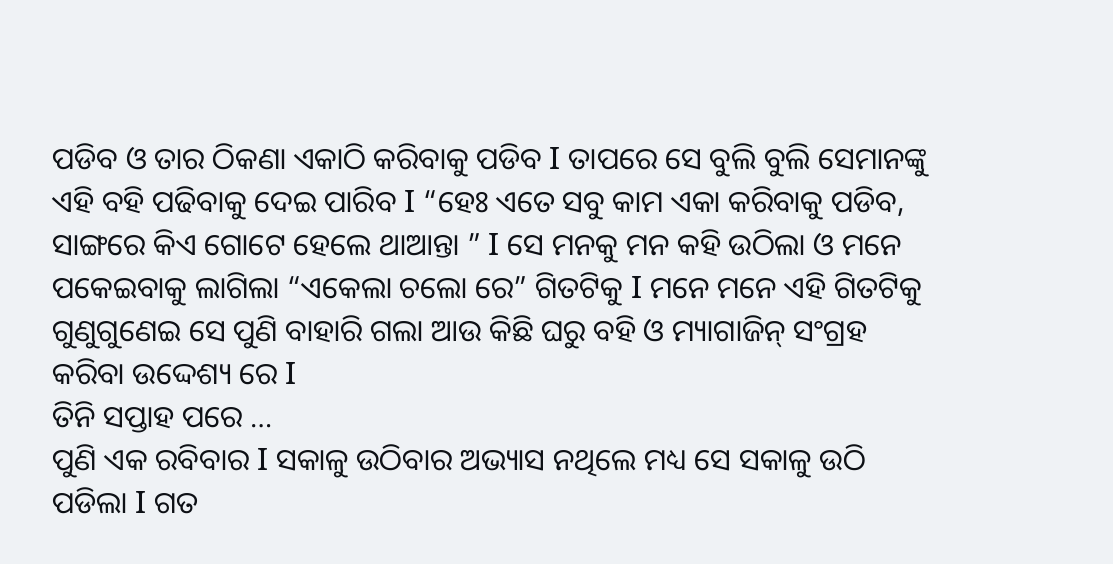ପଡିବ ଓ ତାର ଠିକଣା ଏକାଠି କରିବାକୁ ପଡିବ I ତାପରେ ସେ ବୁଲି ବୁଲି ସେମାନଙ୍କୁ ଏହି ବହି ପଢିବାକୁ ଦେଇ ପାରିବ I “ହେଃ ଏତେ ସବୁ କାମ ଏକା କରିବାକୁ ପଡିବ, ସାଙ୍ଗରେ କିଏ ଗୋଟେ ହେଲେ ଥାଆନ୍ତା ” I ସେ ମନକୁ ମନ କହି ଉଠିଲା ଓ ମନେ ପକେଇବାକୁ ଲାଗିଲା “ଏକେଲା ଚଲୋ ରେ” ଗିତଟିକୁ I ମନେ ମନେ ଏହି ଗିତଟିକୁ ଗୁଣୁଗୁଣେଇ ସେ ପୁଣି ବାହାରି ଗଲା ଆଉ କିଛି ଘରୁ ବହି ଓ ମ୍ୟାଗାଜିନ୍ ସଂଗ୍ରହ କରିବା ଉଦ୍ଦେଶ୍ୟ ରେ I
ତିନି ସପ୍ତାହ ପରେ …
ପୁଣି ଏକ ରବିବାର I ସକାଳୁ ଉଠିବାର ଅଭ୍ୟାସ ନଥିଲେ ମଧ୍ୟ ସେ ସକାଳୁ ଉଠି ପଡିଲା I ଗତ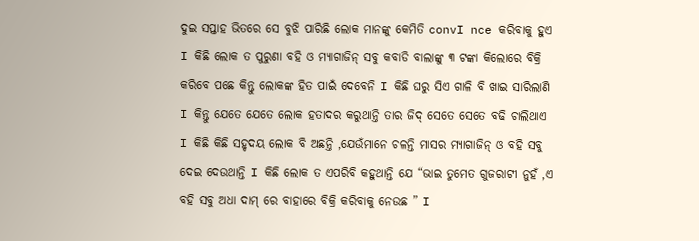ଦୁଇ ସପ୍ତାହ ଭିତରେ ସେ ବୁଝି ପାରିଛି ଲୋକ ମାନଙ୍କୁ କେମିତି convI nce କରିବାକୁ ହୁଏ I କିଛି ଲୋକ ତ ପୁରୁଣା ବହି ଓ ମ୍ୟାଗାଜିନ୍ ସବୁ କବାଡି ବାଲାଙ୍କୁ ୩ ଟଙ୍କା କିଲୋରେ ବିକ୍ରି କରିବେ ପଛେ କିନ୍ତୁ ଲୋକଙ୍କ ହିତ ପାଇଁ ଦେବେନି I କିଛି ଘରୁ ସିଏ ଗାଳି ବି ଖାଇ ସାରିଲାଣି I କିନ୍ତୁ ଯେତେ ଯେତେ ଲୋକ ହତାଦର କରୁଥାନ୍ତି ତାର ଜିଦ୍ ସେତେ ସେତେ ବଢି ଚାଲିଥାଏ I କିଛି କିଛି ସହୃଦୟ ଲୋକ ବି ଅଛନ୍ତି ,ଯେଉଁମାନେ ଚଳନ୍ତି ମାସର ମ୍ୟାଗାଜିନ୍ ଓ ବହି ସବୁ ଦେଇ ଦେଉଥାନ୍ତି I କିଛି ଲୋକ ତ ଏପରିବି କହୁଥାନ୍ତି ଯେ “ଭାଇ ତୁମେତ ଗୁଜରାଟୀ ନୁହଁ ,ଏ ବହି ସବୁ ଅଧା ଦାମ୍ ରେ ବାହାରେ ବିକ୍ରି କରିବାକୁ ନେଉଛ ” I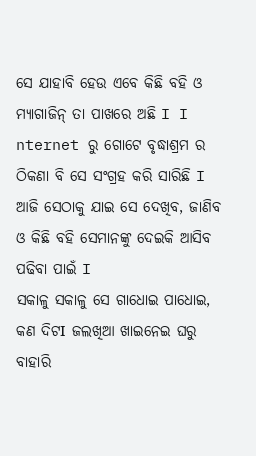ସେ ଯାହାବି ହେଉ ଏବେ କିଛି ବହି ଓ ମ୍ୟାଗାଜିନ୍ ତା ପାଖରେ ଅଛି I I nternet ରୁ ଗୋଟେ ବୃଦ୍ଧାଶ୍ରମ ର ଠିକଣା ବି ସେ ସଂଗ୍ରହ କରି ସାରିଛି I ଆଜି ସେଠାକୁ ଯାଇ ସେ ଦେଖିବ, ଜାଣିବ ଓ କିଛି ବହି ସେମାନଙ୍କୁ ଦେଇକି ଆସିବ ପଢିବା ପାଇଁ I
ସକାଳୁ ସକାଳୁ ସେ ଗାଧୋଇ ପାଧୋଇ, କଣ ଦିଟI ଜଲଖିଆ ଖାଇନେଇ ଘରୁ ବାହାରି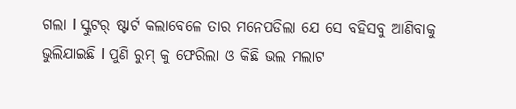ଗଲା I ସ୍କୁଟର୍ ଷ୍ଟାର୍ଟ କଲାବେଳେ ତାର ମନେପଡିଲା ଯେ ସେ ବହିସବୁ ଆଣିବାକୁ ଭୁଲିଯାଇଛି I ପୁଣି ରୁମ୍ କୁ ଫେରିଲା ଓ କିଛି ଭଲ ମଲାଟ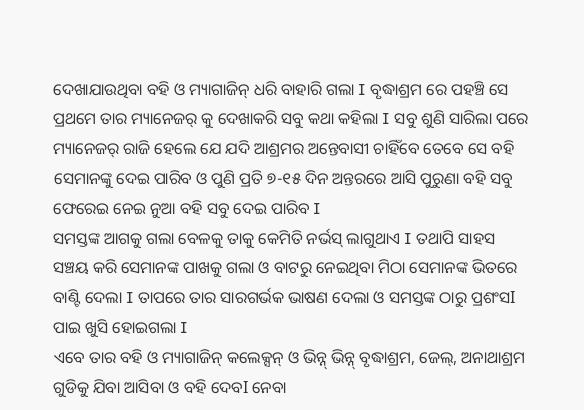ଦେଖାଯାଉଥିବା ବହି ଓ ମ୍ୟାଗାଜିନ୍ ଧରି ବାହାରି ଗଲା I ବୃଦ୍ଧାଶ୍ରମ ରେ ପହଞ୍ଚି ସେ ପ୍ରଥମେ ତାର ମ୍ୟାନେଜର୍ କୁ ଦେଖାକରି ସବୁ କଥା କହିଲା I ସବୁ ଶୁଣି ସାରିଲା ପରେ ମ୍ୟାନେଜର୍ ରାଜି ହେଲେ ଯେ ଯଦି ଆଶ୍ରମର ଅନ୍ତେବାସୀ ଚାହିଁବେ ତେବେ ସେ ବହି ସେମାନଙ୍କୁ ଦେଇ ପାରିବ ଓ ପୁଣି ପ୍ରତି ୭-୧୫ ଦିନ ଅନ୍ତରରେ ଆସି ପୁରୁଣା ବହି ସବୁ ଫେରେଇ ନେଇ ନୁଆ ବହି ସବୁ ଦେଇ ପାରିବ I
ସମସ୍ତଙ୍କ ଆଗକୁ ଗଲା ବେଳକୁ ତାକୁ କେମିତି ନର୍ଭସ୍ ଲାଗୁଥାଏ I ତଥାପି ସାହସ ସଞ୍ଚୟ କରି ସେମାନଙ୍କ ପାଖକୁ ଗଲା ଓ ବାଟରୁ ନେଇଥିବା ମିଠା ସେମାନଙ୍କ ଭିତରେ ବାଣ୍ଟି ଦେଲା I ତାପରେ ତାର ସାରଗର୍ଭକ ଭାଷଣ ଦେଲା ଓ ସମସ୍ତଙ୍କ ଠାରୁ ପ୍ରଶଂସI ପାଇ ଖୁସି ହୋଇଗଲା I
ଏବେ ତାର ବହି ଓ ମ୍ୟାଗାଜିନ୍ କଲେକ୍ସନ୍ ଓ ଭିନ୍ନ୍ ଭିନ୍ନ୍ ବୃଦ୍ଧାଶ୍ରମ, ଜେଲ୍, ଅନାଥାଶ୍ରମ ଗୁଡିକୁ ଯିବା ଆସିବା ଓ ବହି ଦେବI ନେବା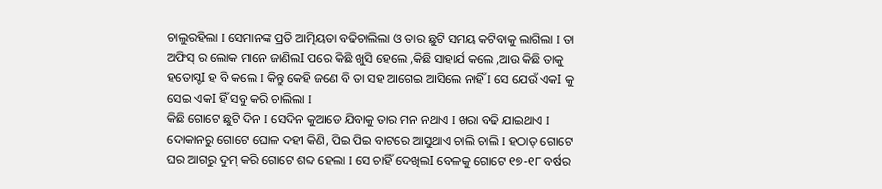ଚାଲୁରହିଲା I ସେମାନଙ୍କ ପ୍ରତି ଆତ୍ମିୟତା ବଢିଚାଲିଲା ଓ ତାର ଛୁଟି ସମୟ କଟିବାକୁ ଲାଗିଲା I ତା ଅଫିସ୍ ର ଲୋକ ମାନେ ଜାଣିଲI ପରେ କିଛି ଖୁସି ହେଲେ ,କିଛି ସାହାର୍ଯ କଲେ ,ଆଉ କିଛି ତାକୁ ହତୋସ୍ଚI ହ ବି କଲେ I କିନ୍ତୁ କେହି ଜଣେ ବି ତା ସହ ଆଗେଇ ଆସିଲେ ନାହିଁ I ସେ ଯେଉଁ ଏକI କୁ ସେଇ ଏକI ହିଁ ସବୁ କରି ଚାଲିଲା I
କିଛି ଗୋଟେ ଛୁଟି ଦିନ I ସେଦିନ କୁଆଡେ ଯିବାକୁ ତାର ମନ ନଥାଏ I ଖରା ବଢି ଯାଇଥାଏ I ଦୋକାନରୁ ଗୋଟେ ଘୋଳ ଦହୀ କିଣି, ପିଇ ପିଇ ବାଟରେ ଆସୁଥାଏ ଚାଲି ଚାଲି I ହଠାତ୍ ଗୋଟେ ଘର ଆଗରୁ ଦୁମ୍ କରି ଗୋଟେ ଶବ୍ଦ ହେଲା I ସେ ଚାହିଁ ଦେଖିଲI ବେଳକୁ ଗୋଟେ ୧୭-୧୮ ବର୍ଷର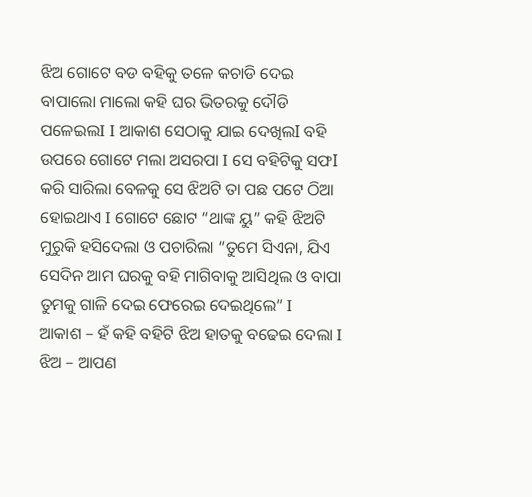ଝିଅ ଗୋଟେ ବଡ ବହିକୁ ତଳେ କଚାଡି ଦେଇ ବାପାଲୋ ମାଲୋ କହି ଘର ଭିତରକୁ ଦୌଡି ପଳେଇଲI I ଆକାଶ ସେଠାକୁ ଯାଇ ଦେଖିଲI ବହି ଉପରେ ଗୋଟେ ମଲା ଅସରପା I ସେ ବହିଟିକୁ ସଫI କରି ସାରିଲା ବେଳକୁ ସେ ଝିଅଟି ତା ପଛ ପଟେ ଠିଆ ହୋଇଥାଏ I ଗୋଟେ ଛୋଟ “ଥାଙ୍କ ୟୁ” କହି ଝିଅଟି ମୁରୁକି ହସିଦେଲା ଓ ପଚାରିଲା “ତୁମେ ସିଏନା, ଯିଏ ସେଦିନ ଆମ ଘରକୁ ବହି ମାଗିବାକୁ ଆସିଥିଲ ଓ ବାପା ତୁମକୁ ଗାଳି ଦେଇ ଫେରେଇ ଦେଇଥିଲେ” I
ଆକାଶ – ହଁ କହି ବହିଟି ଝିଅ ହାତକୁ ବଢେଇ ଦେଲା I
ଝିଅ – ଆପଣ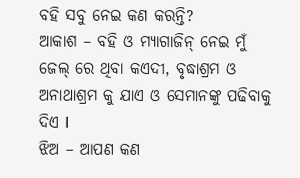ବହି ସବୁ ନେଇ କଣ କରନ୍ତି?
ଆକାଶ – ବହି ଓ ମ୍ୟାଗାଜିନ୍ ନେଇ ମୁଁ ଜେଲ୍ ରେ ଥିବା କଏଦୀ, ବୃଦ୍ଧାଶ୍ରମ ଓ ଅନାଥାଶ୍ରମ କୁ ଯାଏ ଓ ସେମାନଙ୍କୁ ପଢିବାକୁ ଦିଏ I
ଝିଅ – ଆପଣ କଣ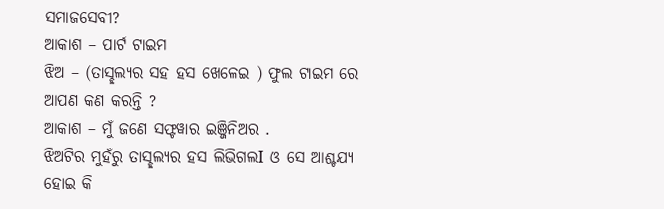ସମାଜସେବୀ?
ଆକାଶ – ପାର୍ଟ ଟାଇମ
ଝିଅ – (ତାସ୍ଛଲ୍ୟର ସହ ହସ ଖେଳେଇ ) ଫୁଲ ଟାଇମ ରେ ଆପଣ କଣ କରନ୍ତି ?
ଆକାଶ – ମୁଁ ଜଣେ ସଫ୍ଟୱାର ଇଞ୍ଜିନିଅର .
ଝିଅଟିର ମୁହଁରୁ ତାସ୍ଛଲ୍ୟର ହସ ଲିଭିଗଲI ଓ ସେ ଆଶ୍ଚଯ୍ୟ ହୋଇ କି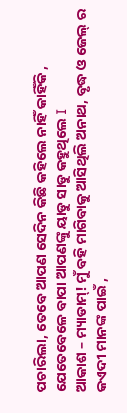ପଚାରିଲା, ତେବେ ଆପଣ ସେଦିନ କିଛି କହିଲେ ନାହିଁ କାହିଁକି , ଯେତେବେଳେ ବାପା ଆପଣଙ୍କୁ ୟାଡୁ ସାଡୁ କହୁଥିଲେ I
ଆକାଶ – ମ୍ୟାଡାମ୍! ମୁଁ ବହି ମାଗିବାକୁ ଆସିଥିଲି ଅନାଥ, ବୃଦ୍ଧ ଓ ଜେଲ୍ ର କଏଦୀ ମାନଙ୍କ ପାଇଁ ,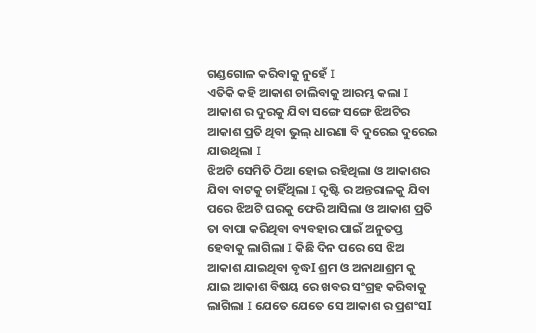ଗଣ୍ଡଗୋଳ କରିବାକୁ ନୁହେଁ I
ଏତିକି କହି ଆକାଶ ଚାଲିବାକୁ ଆରମ୍ଭ କଲା I ଆକାଶ ର ଦୁରକୁ ଯିବା ସଙ୍ଗେ ସଙ୍ଗେ ଝିଅଟିର ଆକାଶ ପ୍ରତି ଥିବା ଭୁଲ୍ ଧାରଣା ବି ଦୁରେଇ ଦୁରେଇ ଯାଉଥିଲା I
ଝିଅଟି ସେମିତି ଠିଆ ହୋଇ ରହିଥିଲା ଓ ଆକାଶର ଯିବା ବାଟକୁ ଚାହିଁଥିଲା I ଦୃଷ୍ଟି ର ଅନ୍ତରାଳକୁ ଯିବା ପରେ ଝିଅଟି ଘରକୁ ଫେରି ଆସିଲା ଓ ଆକାଶ ପ୍ରତି ତା ବାପା କରିଥିବା ବ୍ୟବହାର ପାଇଁ ଅନୁତପ୍ତ ହେବାକୁ ଲାଗିଲା I କିଛି ଦିନ ପରେ ସେ ଝିଅ ଆକାଶ ଯାଇଥିବା ବୃଦ୍ଧI ଶ୍ରମ ଓ ଅନାଥାଶ୍ରମ କୁ ଯାଇ ଆକାଶ ବିଷୟ ରେ ଖବର ସଂଗ୍ରହ କରିବାକୁ ଲାଗିଲା I ଯେତେ ଯେତେ ସେ ଆକାଶ ର ପ୍ରଶଂସI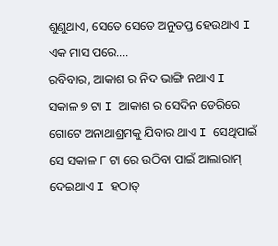ଶୁଣୁଥାଏ, ସେତେ ସେତେ ଅନୁତପ୍ତ ହେଉଥାଏ I
ଏକ ମାସ ପରେ….
ରବିବାର, ଆକାଶ ର ନିଦ ଭାଙ୍ଗି ନଥାଏ I ସକାଳ ୭ ଟା I ଆକାଶ ର ସେଦିନ ଡେରିରେ ଗୋଟେ ଅନାଥାଶ୍ରମକୁ ଯିବାର ଥାଏ I ସେଥିପାଇଁ ସେ ସକାଳ ୮ ଟା ରେ ଉଠିବା ପାଇଁ ଆଲାରାମ୍ ଦେଇଥାଏ I ହଠାତ୍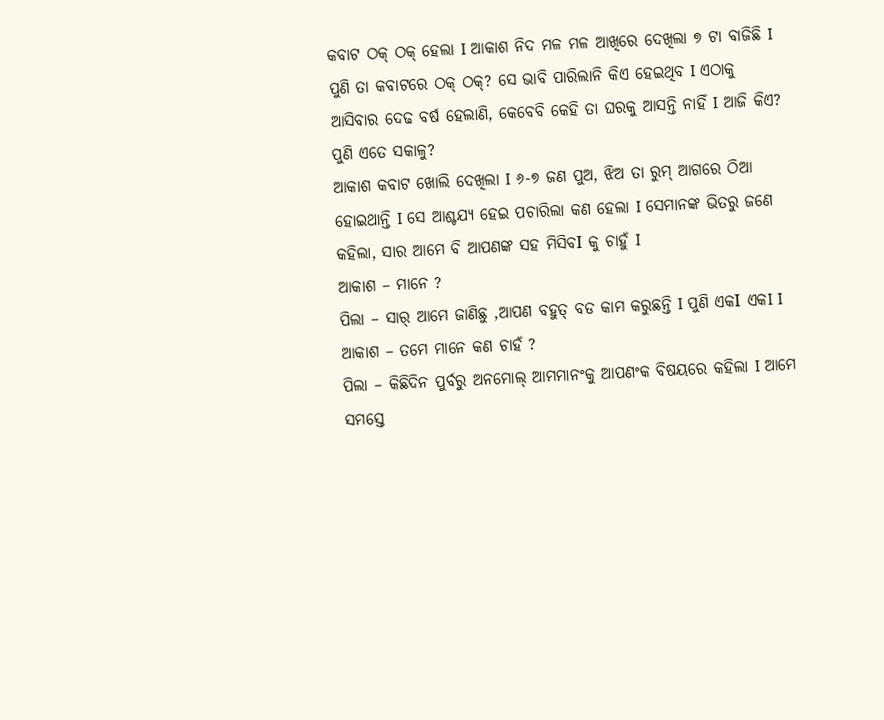କବାଟ ଠକ୍ ଠକ୍ ହେଲା I ଆକାଶ ନିଦ ମଳ ମଳ ଆଖିରେ ଦେଖିଲା ୭ ଟା ବାଜିଛି I ପୁଣି ତା କବାଟରେ ଠକ୍ ଠକ୍? ସେ ଭାବି ପାରିଲାନି କିଏ ହେଇଥିବ I ଏଠାକୁ ଆସିବାର ଦେଢ ବର୍ଷ ହେଲାଣି, କେବେବି କେହି ତା ଘରକୁ ଆସନ୍ତି ନାହିଁ I ଆଜି କିଏ? ପୁଣି ଏତେ ସକାଳୁ?
ଆକାଶ କବାଟ ଖୋଲି ଦେଖିଲା I ୬-୭ ଜଣ ପୁଅ, ଝିଅ ତା ରୁମ୍ ଆଗରେ ଠିଆ ହୋଇଥାନ୍ତି I ସେ ଆଶ୍ଚଯ୍ୟ ହେଇ ପଚାରିଲା କଣ ହେଲା I ସେମାନଙ୍କ ଭିତରୁ ଜଣେ କହିଲା, ସାର ଆମେ ବି ଆପଣଙ୍କ ସହ ମିସିବI କୁ ଚାହୁଁ I
ଆକାଶ – ମାନେ ?
ପିଲା – ସାର୍ ଆମେ ଜାଣିଛୁ ,ଆପଣ ବହୁତ୍ ବଡ କାମ କରୁଛନ୍ତି I ପୁଣି ଏକI ଏକI I
ଆକାଶ – ତମେ ମାନେ କଣ ଚାହଁ ?
ପିଲା – କିଛିଦିନ ପୁର୍ବରୁ ଅନମୋଲ୍ ଆମମାନଂକୁ ଆପଣଂକ ବିଷୟରେ କହିଲା I ଆମେ ସମସ୍ତେ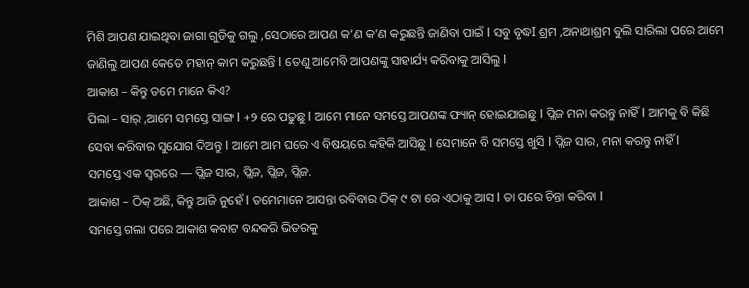ମିଶି ଆପଣ ଯାଇଥିବା ଜାଗା ଗୁଡିକୁ ଗଲୁ ,ସେଠାରେ ଆପଣ କ’ଣ କ’ଣ କରୁଛନ୍ତି ଜାଣିବା ପାଇଁ I ସବୁ ବୃଦ୍ଧI ଶ୍ରମ ,ଅନାଥାଶ୍ରମ ବୁଲି ସାରିଲା ପରେ ଆମେ ଜାଣିଲୁ ଆପଣ କେତେ ମହାନ୍ କାମ କରୁଛନ୍ତି I ତେଣୁ ଆମେବି ଆପଣଙ୍କୁ ସାହାର୍ଯ୍ୟ କରିବାକୁ ଆସିଲୁ I
ଆକାଶ – କିନ୍ତୁ ତମେ ମାନେ କିଏ?
ପିଲା – ସାର୍ ,ଆମେ ସମସ୍ତେ ସାଙ୍ଗ I +୨ ରେ ପଢୁଛୁ I ଆମେ ମାନେ ସମସ୍ତେ ଆପଣଙ୍କ ଫ୍ୟାନ୍ ହୋଇଯାଇଛୁ I ପ୍ଲିଜ ମନା କରନ୍ତୁ ନାହିଁ I ଆମକୁ ବି କିଛି ସେବା କରିବାର ସୁଯୋଗ ଦିଅନ୍ତୁ I ଆମେ ଆମ ଘରେ ଏ ବିଷୟରେ କହିକି ଆସିଛୁ I ସେମାନେ ବି ସମସ୍ତେ ଖୁସି I ପ୍ଲିଜ ସାର, ମନା କରନ୍ତୁ ନାହିଁ I
ସମସ୍ତେ ଏକ ସ୍ଵରରେ — ପ୍ଲିଜ ସାର, ପ୍ଲିଜ, ପ୍ଲିଜ, ପ୍ଲିଜ.
ଆକାଶ – ଠିକ୍ ଅଛି, କିନ୍ତୁ ଆଜି ନୁହେଁ I ତମେମାନେ ଆସନ୍ତା ରବିବାର ଠିକ୍ ୯ ଟା ରେ ଏଠାକୁ ଆସ I ତା ପରେ ଚିନ୍ତା କରିବା I
ସମସ୍ତେ ଗଲା ପରେ ଆକାଶ କବାଟ ବନ୍ଦକରି ଭିତରକୁ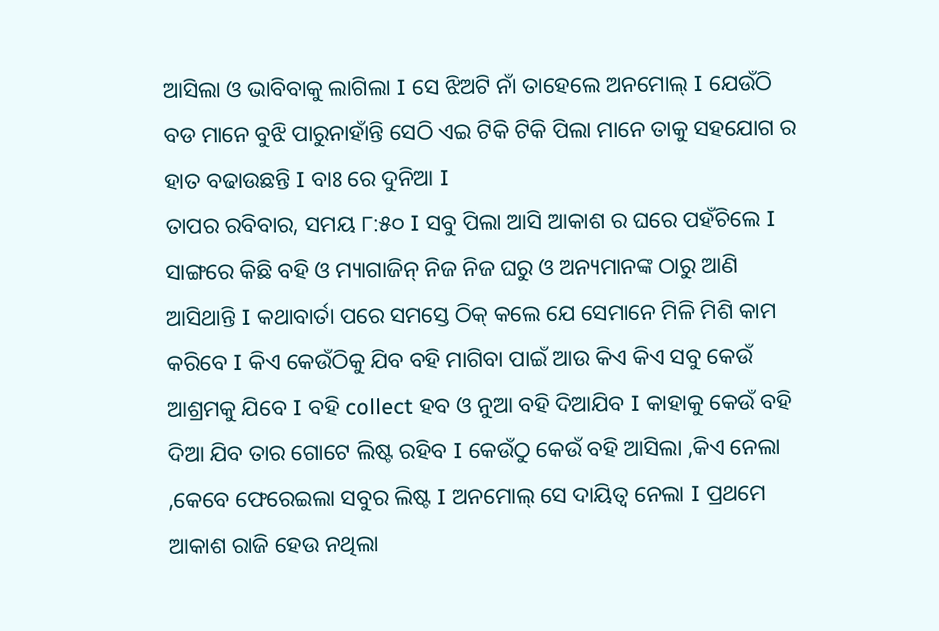ଆସିଲା ଓ ଭାବିବାକୁ ଲାଗିଲା I ସେ ଝିଅଟି ନାଁ ତାହେଲେ ଅନମୋଲ୍ I ଯେଉଁଠି ବଡ ମାନେ ବୁଝି ପାରୁନାହାଁନ୍ତି ସେଠି ଏଇ ଟିକି ଟିକି ପିଲା ମାନେ ତାକୁ ସହଯୋଗ ର ହାତ ବଢାଉଛନ୍ତି I ବାଃ ରେ ଦୁନିଆ I
ତାପର ରବିବାର, ସମୟ ୮:୫୦ I ସବୁ ପିଲା ଆସି ଆକାଶ ର ଘରେ ପହଁଚିଲେ I ସାଙ୍ଗରେ କିଛି ବହି ଓ ମ୍ୟାଗାଜିନ୍ ନିଜ ନିଜ ଘରୁ ଓ ଅନ୍ୟମାନଙ୍କ ଠାରୁ ଆଣି ଆସିଥାନ୍ତି I କଥାବାର୍ତା ପରେ ସମସ୍ତେ ଠିକ୍ କଲେ ଯେ ସେମାନେ ମିଳି ମିଶି କାମ କରିବେ I କିଏ କେଉଁଠିକୁ ଯିବ ବହି ମାଗିବା ପାଇଁ ଆଉ କିଏ କିଏ ସବୁ କେଉଁ ଆଶ୍ରମକୁ ଯିବେ I ବହି collect ହବ ଓ ନୁଆ ବହି ଦିଆଯିବ I କାହାକୁ କେଉଁ ବହି ଦିଆ ଯିବ ତାର ଗୋଟେ ଲିଷ୍ଟ ରହିବ I କେଉଁଠୁ କେଉଁ ବହି ଆସିଲା ,କିଏ ନେଲା ,କେବେ ଫେରେଇଲା ସବୁର ଲିଷ୍ଟ I ଅନମୋଲ୍ ସେ ଦାୟିତ୍ୱ ନେଲା I ପ୍ରଥମେ ଆକାଶ ରାଜି ହେଉ ନଥିଲା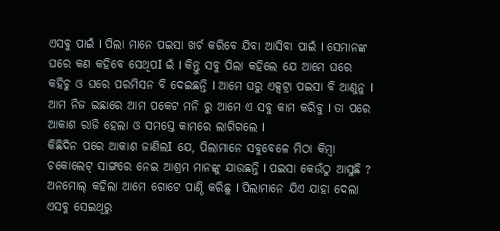ଏସବୁ ପାଇଁ I ପିଲା ମାନେ ପଇସା ଖର୍ଚ କରିବେ ଯିବା ଆସିବା ପାଇଁ I ସେମାନଙ୍କ ଘରେ କଣ କହିବେ ସେଥିପI ଇଁ I କିନ୍ତୁ ସବୁ ପିଲା କହିଲେ ଯେ ଆମେ ଘରେ କହିଚୁ ଓ ଘରେ ପରମିସନ ବି ଦେଇଛନ୍ତି I ଆମେ ଘରୁ ଏକ୍ସଟ୍ରା ପଇସା ବି ଆଣୁନୁ I ଆମ ନିଜ ଇଛାରେ ଆମ ପକେଟ ମନି ରୁ ଆମେ ଏ ସବୁ କାମ କରିବୁ I ତା ପରେ ଆକାଶ ରାଜି ହେଲା ଓ ସମସ୍ତେ କାମରେ ଲାଗିଗଲେ I
କିଛିଦିନ ପରେ ଆକାଶ ଜାଣିଲI ଯେ, ପିଲାମାନେ ସବୁବେଳେ ମିଠା କିମ୍ବା ଚକୋଲେଟ୍ ସାଙ୍ଗରେ ନେଇ ଆଶ୍ରମ ମାନଙ୍କୁ ଯାଉଛନ୍ତି I ପଇସା କେଉଁଠୁ ଆସୁଛି ? ଅନମୋଲ୍ କହିଲା ଆମେ ଗୋଟେ ପାଣ୍ଠି କରିଛୁ I ପିଲାମାନେ ଯିଏ ଯାହା ଦେଲା ଏସବୁ ସେଇଥିରୁ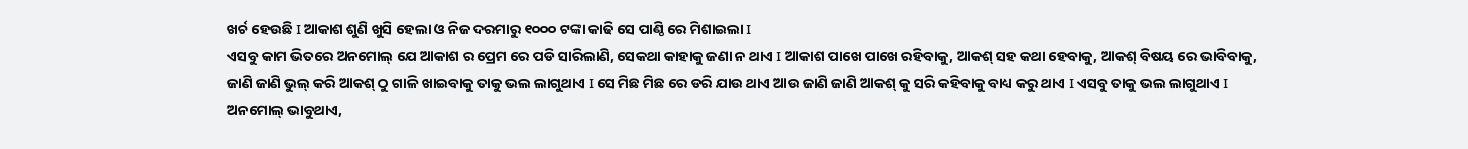ଖର୍ଚ ହେଉଛି I ଆକାଶ ଶୁଣି ଖୁସି ହେଲା ଓ ନିଜ ଦରମାରୁ ୧୦୦୦ ଟଙ୍କା କାଢି ସେ ପାଣ୍ଠି ରେ ମିଶାଇଲା I
ଏସବୁ କାମ ଭିତରେ ଅନମୋଲ୍ ଯେ ଆକାଶ ର ପ୍ରେମ ରେ ପଡି ସାରିଲାଣି, ସେକଥା କାହାକୁ ଜଣା ନ ଥାଏ I ଆକାଶ ପାଖେ ପାଖେ ରହିବାକୁ, ଆକଶ୍ ସହ କଥା ହେବାକୁ, ଆକଶ୍ ବିଷୟ ରେ ଭାବିବାକୁ, ଜାଣି ଜାଣି ଭୁଲ୍ କରି ଆକଶ୍ ଠୁ ଗାଳି ଖାଇବାକୁ ତାକୁ ଭଲ ଲାଗୁଥାଏ I ସେ ମିଛ ମିଛ ରେ ଡରି ଯାଉ ଥାଏ ଆଉ ଜାଣି ଜାଣି ଆକଶ୍ କୁ ସରି କହିବାକୁ ବାଧ୍ୟ କରୁ ଥାଏ I ଏସବୁ ତାକୁ ଭଲ ଲାଗୁଥାଏ I ଅନମୋଲ୍ ଭାବୁଥାଏ,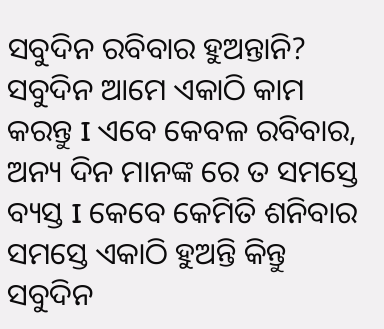ସବୁଦିନ ରବିବାର ହୁଅନ୍ତାନି? ସବୁଦିନ ଆମେ ଏକାଠି କାମ କରନ୍ତୁ I ଏବେ କେବଳ ରବିବାର, ଅନ୍ୟ ଦିନ ମାନଙ୍କ ରେ ତ ସମସ୍ତେ ବ୍ୟସ୍ତ I କେବେ କେମିତି ଶନିବାର ସମସ୍ତେ ଏକାଠି ହୁଅନ୍ତି କିନ୍ତୁ ସବୁଦିନ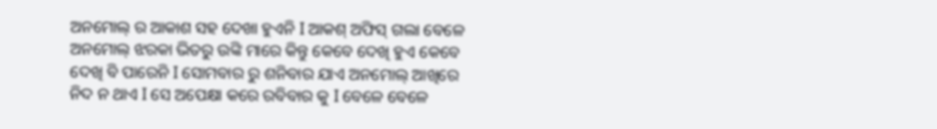ଅନମୋଲ୍ ର ଆକାଶ ସହ ଦେଖା ହୁଏନି I ଆକଶ୍ ଅଫିସ୍ ଗଲା ବେଳେ ଅନମୋଲ୍ ଝରକା ଭିତରୁ ଉଙ୍କି ମାରେ କିନ୍ତୁ କେବେ ଦେଖି ହୁଏ କେବେ ଦେଖି ବି ପାରେନି I ସୋମବାର ରୁ ଶନିବାର ଯାଏ ଅନମୋଲ୍ ଆଖିରେ ନିଦ ନ ଥାଏ I ସେ ଅପେକ୍ଷା କରେ ରବିବାର କୁ I ବେଳେ ବେଳେ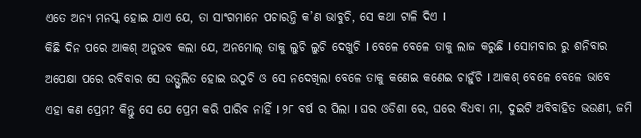ଏତେ ଅନ୍ୟ ମନସ୍କ ହୋଇ ଯାଏ ଯେ, ତା ସାଂଗମାନେ ପଚାରନ୍ତି କ’ଣ ଭାବୁଚି, ସେ କଥା ଟାଳି ଦିଏ I
କିଛି ଦିନ ପରେ ଆକଶ୍ ଅନୁଭବ କଲା ଯେ, ଅନମୋଲ୍ ତାକୁ ଲୁଚି ଲୁଚି ଦେଖୁଚି I ବେଳେ ବେଳେ ତାକୁ ଲାଜ କରୁଛି I ସୋମବାର ରୁ ଶନିବାର ଅପେକ୍ଷା ପରେ ରବିବାର ସେ ଉତ୍ଫୁଲିତ ହୋଇ ଉଠୁଚି ଓ ସେ ନଦେଖିଲା ବେଳେ ତାକୁ କଣେଇ କଣେଇ ଚାହୁଁଚି I ଆକଶ୍ ବେଳେ ବେଳେ ଭାବେ ଏହା କଣ ପ୍ରେମ? କିନ୍ତୁ ସେ ଯେ ପ୍ରେମ କରି ପାରିବ ନାହିଁ I ୨୮ ବର୍ଷ ର ପିଲା I ଘର ଓଡିଶା ରେ, ଘରେ ବିଧବା ମା, ଦୁଇଟି ଅବିବାହିତ ଭଉଣୀ, ଜମି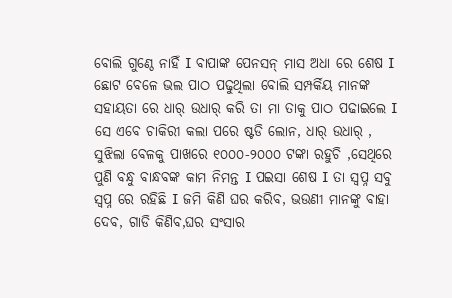ବୋଲି ଗୁଣ୍ଠେ ନାହିଁ I ବାପାଙ୍କ ପେନସନ୍ ମାସ ଅଧା ରେ ଶେଷ I ଛୋଟ ବେଳେ ଭଲ ପାଠ ପଢୁଥିଲା ବୋଲି ସମ୍ପର୍କିୟ ମାନଙ୍କ ସହାୟତା ରେ ଧାର୍ ଉଧାର୍ କରି ତା ମା ତାକୁ ପାଠ ପଢାଇଲେ I ସେ ଏବେ ଚାକିରୀ କଲା ପରେ ଷ୍ଟଡି ଲୋନ, ଧାର୍ ଉଧାର୍ , ସୁଝିଲା ବେଳକୁ ପାଖରେ ୧୦୦୦-୨୦୦୦ ଟଙ୍କା ରହୁଚି ,ସେଥିରେ ପୁଣି ବନ୍ଧୁ ବାନ୍ଧବଙ୍କ କାମ ନିମନ୍ତ I ପଇସା ଶେଷ I ତା ସ୍ବପ୍ନ ସବୁ ସ୍ବପ୍ନ ରେ ରହିଛି I ଜମି କିଣି ଘର କରିବ, ଭଉଣୀ ମାନଙ୍କୁ ବାହା ଦେବ, ଗାଡି କିଣିବ,ଘର ସଂସାର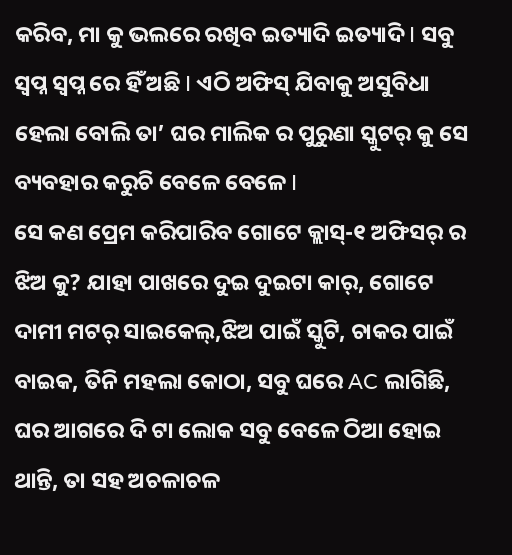କରିବ, ମା କୁ ଭଲରେ ରଖିବ ଇତ୍ୟାଦି ଇତ୍ୟାଦି I ସବୁ ସ୍ବପ୍ନ ସ୍ବପ୍ନ ରେ ହିଁ ଅଛି I ଏଠି ଅଫିସ୍ ଯିବାକୁ ଅସୁବିଧା ହେଲା ବୋଲି ତା’ ଘର ମାଲିକ ର ପୁରୁଣା ସ୍କୁଟର୍ କୁ ସେ ବ୍ୟବହାର କରୁଚି ବେଳେ ବେଳେ I
ସେ କଣ ପ୍ରେମ କରିପାରିବ ଗୋଟେ କ୍ଲାସ୍-୧ ଅଫିସର୍ ର ଝିଅ କୁ? ଯାହା ପାଖରେ ଦୁଇ ଦୁଇଟା କାର୍, ଗୋଟେ ଦାମୀ ମଟର୍ ସାଇକେଲ୍,ଝିଅ ପାଇଁ ସ୍କୁଟି, ଚାକର ପାଇଁ ବାଇକ, ତିନି ମହଲା କୋଠା, ସବୁ ଘରେ AC ଲାଗିଛି, ଘର ଆଗରେ ଦି ଟା ଲୋକ ସବୁ ବେଳେ ଠିଆ ହୋଇ ଥାନ୍ତି, ତା ସହ ଅଚଳାଚଳ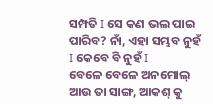ସମ୍ପତି I ସେ କଣ ଭଲ ପାଇ ପାରିବ? ନାଁ, ଏହା ସମ୍ଭବ ନୁହଁ I କେବେ ବି ନୁହଁ I
ବେଳେ ବେଳେ ଅନମୋଲ୍ ଆଉ ତା ସାଙ୍ଗ, ଆକଶ୍ କୁ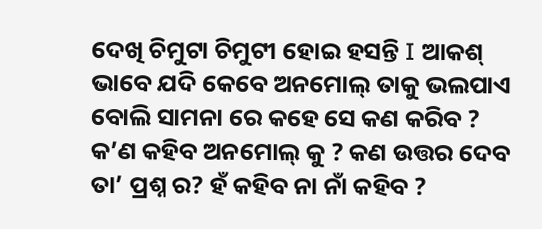ଦେଖି ଚିମୁଟା ଚିମୁଟୀ ହୋଇ ହସନ୍ତି I ଆକଶ୍ ଭାବେ ଯଦି କେବେ ଅନମୋଲ୍ ତାକୁ ଭଲପାଏ ବୋଲି ସାମନା ରେ କହେ ସେ କଣ କରିବ ? କ’ଣ କହିବ ଅନମୋଲ୍ କୁ ? କଣ ଉତ୍ତର ଦେବ ତା’ ପ୍ରଶ୍ନ ର? ହଁ କହିବ ନା ନାଁ କହିବ ?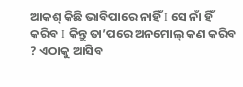ଆକଶ୍ କିଛି ଭାବିପାରେ ନାହିଁ I ସେ ନାଁ ହିଁ କରିବ I କିନ୍ତୁ ତା’ପରେ ଅନମୋଲ୍ କଣ କରିବ ? ଏଠାକୁ ଆସିବ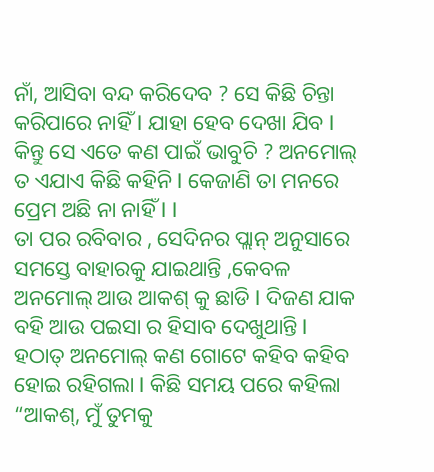ନାଁ, ଆସିବା ବନ୍ଦ କରିଦେବ ? ସେ କିଛି ଚିନ୍ତା କରିପାରେ ନାହିଁ I ଯାହା ହେବ ଦେଖା ଯିବ I କିନ୍ତୁ ସେ ଏତେ କଣ ପାଇଁ ଭାବୁଚି ? ଅନମୋଲ୍ ତ ଏଯାଏ କିଛି କହିନି I କେଜାଣି ତା ମନରେ ପ୍ରେମ ଅଛି ନା ନାହିଁ I I
ତା ପର ରବିବାର , ସେଦିନର ପ୍ଲାନ୍ ଅନୁସାରେ ସମସ୍ତେ ବାହାରକୁ ଯାଇଥାନ୍ତି ,କେବଳ ଅନମୋଲ୍ ଆଉ ଆକଶ୍ କୁ ଛାଡି I ଦିଜଣ ଯାକ ବହି ଆଉ ପଇସା ର ହିସାବ ଦେଖୁଥାନ୍ତି I ହଠାତ୍ ଅନମୋଲ୍ କଣ ଗୋଟେ କହିବ କହିବ ହୋଇ ରହିଗଲା I କିଛି ସମୟ ପରେ କହିଲା “ଆକଶ୍, ମୁଁ ତୁମକୁ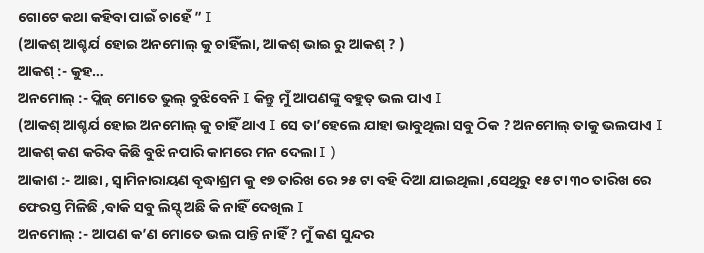ଗୋଟେ କଥା କହିବା ପାଇଁ ଚାହେଁ ” I
(ଆକଶ୍ ଆଶ୍ଚର୍ଯ ହୋଇ ଅନମୋଲ୍ କୁ ଚାହିଁଲା, ଆକଶ୍ ଭାଇ ରୁ ଆକଶ୍ ? )
ଆକଶ୍ :- କୁହ…
ଅନମୋଲ୍ :- ପ୍ଲିଜ୍ ମୋତେ ଭୁଲ୍ ବୁଝିବେନି I କିନ୍ତୁ ମୁଁ ଆପଣଙ୍କୁ ବହୁତ୍ ଭଲ ପାଏ I
(ଆକଶ୍ ଆଶ୍ଚର୍ଯ ହୋଇ ଅନମୋଲ୍ କୁ ଚାହିଁ ଥାଏ I ସେ ତା’ହେଲେ ଯାହା ଭାବୁଥିଲା ସବୁ ଠିକ ? ଅନମୋଲ୍ ତାକୁ ଭଲପାଏ I ଆକଶ୍ କଣ କରିବ କିଛି ବୁଝି ନପାରି କାମରେ ମନ ଦେଲା I )
ଆକାଶ :- ଆଛା , ସ୍ବାମିନାରାୟଣ ବୃଦ୍ଧାଶ୍ରମ କୁ ୧୭ ତାରିଖ ରେ ୨୫ ଟା ବହି ଦିଆ ଯାଇଥିଲା ,ସେଥିରୁ ୧୫ ଟା ୩୦ ତାରିଖ ରେ ଫେରସ୍ତ ମିଳିଛି ,ବାକି ସବୁ ଲିସ୍ଟ୍ ଅଛି କି ନାହିଁ ଦେଖିଲ I
ଅନମୋଲ୍ :- ଆପଣ କ’ଣ ମୋତେ ଭଲ ପାନ୍ତି ନାହିଁ ? ମୁଁ କଣ ସୁନ୍ଦର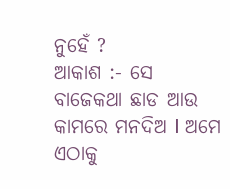ନୁହେଁ ?
ଆକାଶ :- ସେ ବାଜେକଥା ଛାଡ ଆଉ କାମରେ ମନଦିଅ I ଅମେ ଏଠାକୁ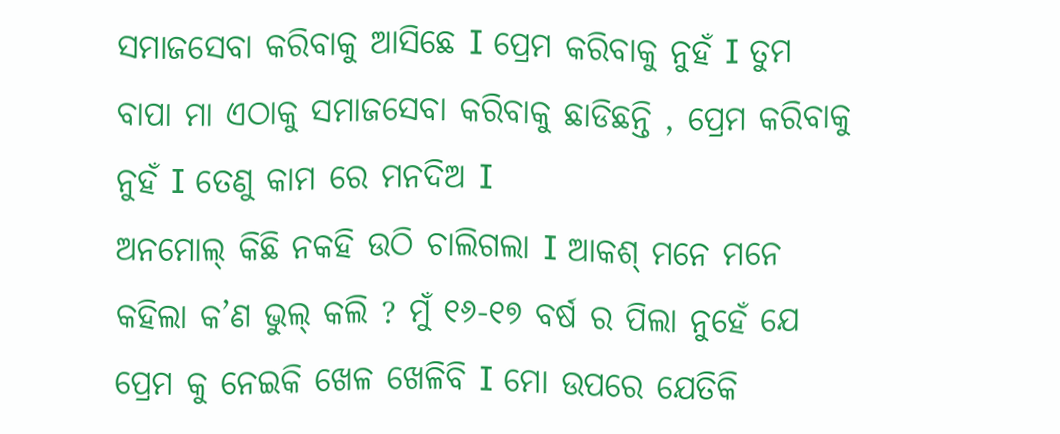ସମାଜସେବା କରିବାକୁ ଆସିଛେ I ପ୍ରେମ କରିବାକୁ ନୁହଁ I ତୁମ ବାପା ମା ଏଠାକୁ ସମାଜସେବା କରିବାକୁ ଛାଡିଛନ୍ତି , ପ୍ରେମ କରିବାକୁ ନୁହଁ I ତେଣୁ କାମ ରେ ମନଦିଅ I
ଅନମୋଲ୍ କିଛି ନକହି ଉଠି ଚାଲିଗଲା I ଆକଶ୍ ମନେ ମନେ କହିଲା କ’ଣ ଭୁଲ୍ କଲି ? ମୁଁ ୧୬-୧୭ ବର୍ଷ ର ପିଲା ନୁହେଁ ଯେ ପ୍ରେମ କୁ ନେଇକି ଖେଳ ଖେଳିବି I ମୋ ଉପରେ ଯେତିକି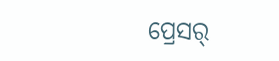ପ୍ରେସର୍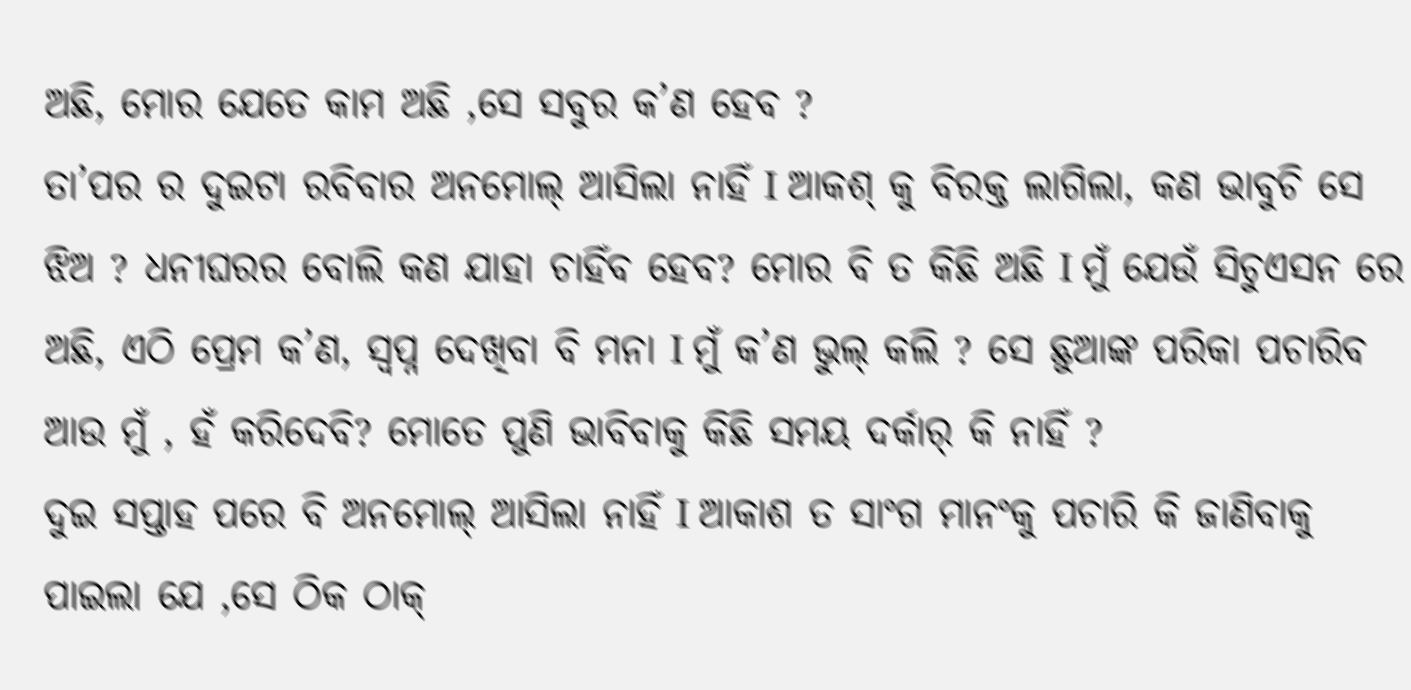ଅଛି, ମୋର ଯେତେ କାମ ଅଛି ,ସେ ସବୁର କ’ଣ ହେବ ?
ତା’ପର ର ଦୁଇଟା ରବିବାର ଅନମୋଲ୍ ଆସିଲା ନାହିଁ I ଆକଶ୍ କୁ ବିରକ୍ତ ଲାଗିଲା, କଣ ଭାବୁଚି ସେ ଝିଅ ? ଧନୀଘରର ବୋଲି କଣ ଯାହା ଚାହିଁବ ହେବ? ମୋର ବି ତ କିଛି ଅଛି I ମୁଁ ଯେଉଁ ସିଚୁଏସନ ରେ ଅଛି, ଏଠି ପ୍ରେମ କ’ଣ, ସ୍ବପ୍ନ ଦେଖିବା ବି ମନା I ମୁଁ କ’ଣ ଭୁଲ୍ କଲି ? ସେ ଛୁଆଙ୍କ ପରିକା ପଚାରିବ ଆଉ ମୁଁ , ହଁ କରିଦେବି? ମୋତେ ପୁଣି ଭାବିବାକୁ କିଛି ସମୟ ଦର୍କାର୍ କି ନାହିଁ ?
ଦୁଇ ସପ୍ତାହ ପରେ ବି ଅନମୋଲ୍ ଆସିଲା ନାହିଁ I ଆକାଶ ତ ସାଂଗ ମାନଂକୁ ପଚାରି କି ଜାଣିବାକୁ ପାଇଲା ଯେ ,ସେ ଠିକ ଠାକ୍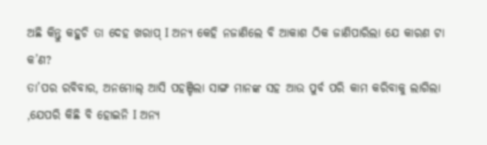ଅଛି କିନ୍ତୁ କହୁଚି ତା ଦେହ ଖରାପ୍ I ଅନ୍ୟ କେହି ନଜାଣିଲେ ବି ଆକାଶ ଠିକ ଜାଣିପାରିଲା ଯେ କାରଣ ଟା କ’ଣ?
ତା’ପର ରବିବାର, ଅନମୋଲ୍ ଆସି ପହଞ୍ଚିଲା ସାଙ୍ଗ ମାନଙ୍କ ସହ ଆଉ ପୁର୍ବ ପରି କାମ କରିବାକୁ ଲାଗିଲା ,ଯେପରି କିଛି ବି ହୋଇନି I ଅନ୍ୟ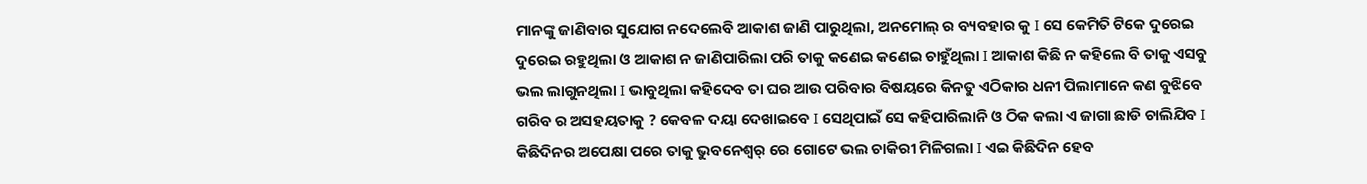ମାନଙ୍କୁ ଜାଣିବାର ସୁଯୋଗ ନଦେଲେବି ଆକାଶ ଜାଣି ପାରୁଥିଲା, ଅନମୋଲ୍ ର ବ୍ୟବହାର କୁ I ସେ କେମିତି ଟିକେ ଦୁରେଇ ଦୁରେଇ ରହୁଥିଲା ଓ ଆକାଶ ନ ଜାଣିପାରିଲା ପରି ତାକୁ କଣେଇ କଣେଇ ଚାହୁଁଥିଲା I ଆକାଶ କିଛି ନ କହିଲେ ବି ତାକୁ ଏସବୁ ଭଲ ଲାଗୁନଥିଲା I ଭାବୁଥିଲା କହିଦେବ ତା ଘର ଆଉ ପରିବାର ବିଷୟରେ କିନତୁ ଏଠିକାର ଧନୀ ପିଲାମାନେ କଣ ବୁଝିବେ ଗରିବ ର ଅସହୟତାକୁ ? କେବଳ ଦୟା ଦେଖାଇବେ I ସେଥିପାଇଁ ସେ କହିପାରିଲାନି ଓ ଠିକ କଲା ଏ ଜାଗା ଛାଡି ଚାଲିଯିବ I
କିଛିଦିନର ଅପେକ୍ଷା ପରେ ତାକୁ ଭୁବନେଶ୍ବର୍ ରେ ଗୋଟେ ଭଲ ଚାକିରୀ ମିଳିଗଲା I ଏଇ କିଛିଦିନ ହେବ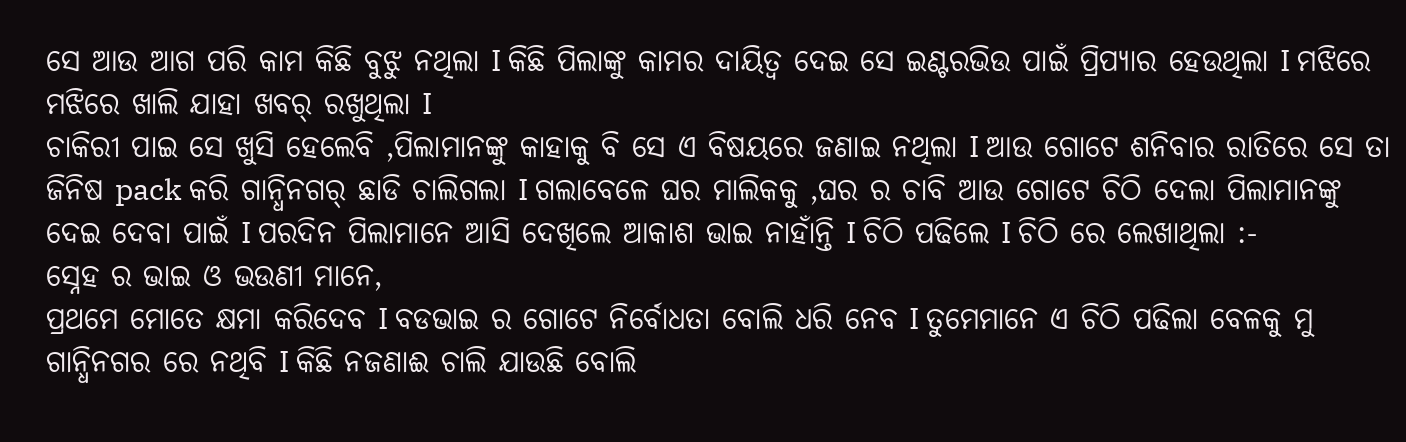ସେ ଆଉ ଆଗ ପରି କାମ କିଛି ବୁଝୁ ନଥିଲା I କିଛି ପିଲାଙ୍କୁ କାମର ଦାୟିତ୍ବ ଦେଇ ସେ ଇଣ୍ଟରଭିଉ ପାଇଁ ପ୍ରିପ୍ୟାର ହେଉଥିଲା I ମଝିରେ ମଝିରେ ଖାଲି ଯାହା ଖବର୍ ରଖୁଥିଲା I
ଚାକିରୀ ପାଇ ସେ ଖୁସି ହେଲେବି ,ପିଲାମାନଙ୍କୁ କାହାକୁ ବି ସେ ଏ ବିଷୟରେ ଜଣାଇ ନଥିଲା I ଆଉ ଗୋଟେ ଶନିବାର ରାତିରେ ସେ ତା ଜିନିଷ pack କରି ଗାନ୍ଧିନଗର୍ ଛାଡି ଚାଲିଗଲା I ଗଲାବେଳେ ଘର ମାଲିକକୁ ,ଘର ର ଚାବି ଆଉ ଗୋଟେ ଚିଠି ଦେଲା ପିଲାମାନଙ୍କୁ ଦେଇ ଦେବା ପାଇଁ I ପରଦିନ ପିଲାମାନେ ଆସି ଦେଖିଲେ ଆକାଶ ଭାଇ ନାହାଁନ୍ତି I ଚିଠି ପଢିଲେ I ଚିଠି ରେ ଲେଖାଥିଲା :-
ସ୍ନେହ ର ଭାଇ ଓ ଭଉଣୀ ମାନେ,
ପ୍ରଥମେ ମୋତେ କ୍ଷମା କରିଦେବ I ବଡଭାଇ ର ଗୋଟେ ନିର୍ବୋଧତା ବୋଲି ଧରି ନେବ I ତୁମେମାନେ ଏ ଚିଠି ପଢିଲା ବେଳକୁ ମୁ ଗାନ୍ଧିନଗର ରେ ନଥିବି I କିଛି ନଜଣାଈ ଚାଲି ଯାଉଛି ବୋଲି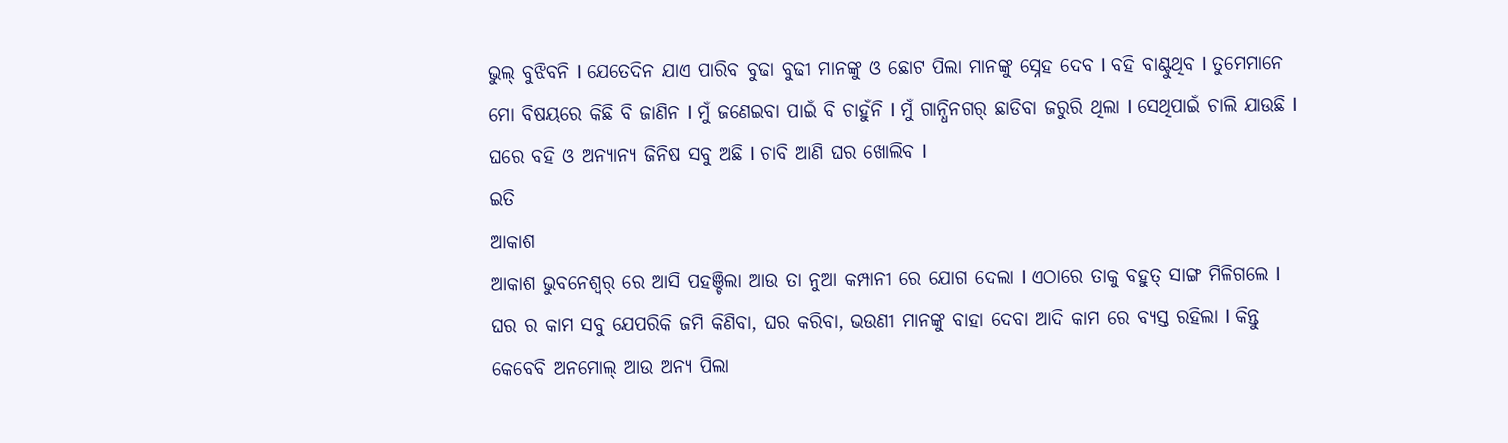ଭୁଲ୍ ବୁଝିବନି I ଯେତେଦିନ ଯାଏ ପାରିବ ବୁଢା ବୁଢୀ ମାନଙ୍କୁ ଓ ଛୋଟ ପିଲା ମାନଙ୍କୁ ସ୍ନେହ ଦେବ I ବହି ବାଣ୍ଟୁଥିବ I ତୁମେମାନେ ମୋ ବିଷୟରେ କିଛି ବି ଜାଣିନ I ମୁଁ ଜଣେଇବା ପାଇଁ ବି ଚାହୁଁନି I ମୁଁ ଗାନ୍ଧିନଗର୍ ଛାଡିବା ଜରୁରି ଥିଲା I ସେଥିପାଇଁ ଚାଲି ଯାଉଛି I ଘରେ ବହି ଓ ଅନ୍ୟାନ୍ୟ ଜିନିଷ ସବୁ ଅଛି I ଚାବି ଆଣି ଘର ଖୋଲିବ I
ଇତି
ଆକାଶ
ଆକାଶ ଭୁବନେଶ୍ବର୍ ରେ ଆସି ପହଞ୍ଚିଲା ଆଉ ତା ନୁଆ କମ୍ପାନୀ ରେ ଯୋଗ ଦେଲା I ଏଠାରେ ତାକୁ ବହୁତ୍ ସାଙ୍ଗ ମିଳିଗଲେ I ଘର ର କାମ ସବୁ ଯେପରିକି ଜମି କିଣିବା, ଘର କରିବା, ଭଉଣୀ ମାନଙ୍କୁ ବାହା ଦେବା ଆଦି କାମ ରେ ବ୍ୟସ୍ତ ରହିଲା I କିନ୍ତୁ କେବେବି ଅନମୋଲ୍ ଆଉ ଅନ୍ୟ ପିଲା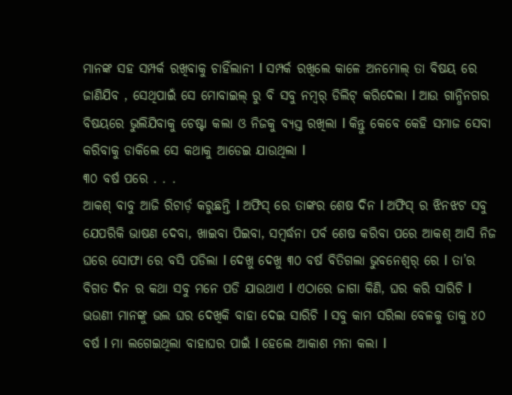ମାନଙ୍କ ସହ ସମ୍ପର୍କ ରଖିବାକୁ ଚାହିଁଲାନୀ I ସମ୍ପର୍କ ରଖିଲେ କାଳେ ଅନମୋଲ୍ ତା ବିଷୟ ରେ ଜାଣିଯିବ , ସେଥିପାଇଁ ସେ ମୋବାଇଲ୍ ରୁ ବି ସବୁ ନମ୍ବର୍ ଡିଲିଟ୍ କରିଦେଲା I ଆଉ ଗାନ୍ଧିନଗର ବିଷୟରେ ଭୁଲିଯିବାକୁ ଚେଷ୍ଟା କଲା ଓ ନିଜକୁ ବ୍ୟସ୍ତ ରଖିଲା I କିନ୍ତୁ କେବେ କେହି ସମାଜ ସେବା କରିବାକୁ ଡାକିଲେ ସେ କଥାକୁ ଆଡେଇ ଯାଉଥିଲା I
୩୦ ବର୍ଷ ପରେ . . .
ଆକଶ୍ ବାବୁ ଆଜି ରିଟାର୍ଡ଼ କରୁଛନ୍ତି I ଅଫିସ୍ ରେ ତାଙ୍କର ଶେଷ ଦିନ I ଅଫିସ୍ ର ଝିନଝଟ ସବୁ ଯେପରିକି ଭାଷଣ ଦେବା, ଖାଇବା ପିଇବା, ସମ୍ବର୍ଦ୍ଧନା ପର୍ବ ଶେଷ କରିବା ପରେ ଆକଶ୍ ଆସି ନିଜ ଘରେ ସୋଫା ରେ ବସି ପଡିଲା I ଦେଖୁ ଦେଖୁ ୩୦ ବର୍ଷ ବିତିଗଲା ଭୁବନେଶ୍ବର୍ ରେ I ତା’ର ବିଗତ ଦିନ ର କଥା ସବୁ ମନେ ପଡି ଯାଉଥାଏ I ଏଠାରେ ଜାଗା କିଣି, ଘର କରି ସାରିଚି I ଭଉଣୀ ମାନଙ୍କୁ ଭଲ ଘର ଦେଖିକି ବାହା ଦେଇ ସାରିଚି I ସବୁ କାମ ସରିଲା ବେଳକୁ ତାକୁ ୪୦ ବର୍ଷ I ମା ଲଗେଇଥିଲା ବାହାଘର ପାଇଁ I ହେଲେ ଆକାଶ ମନା କଲା I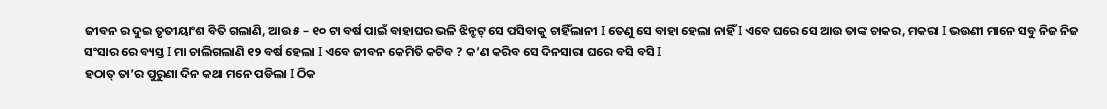ଜୀବନ ର ଦୁଇ ତୃତୀୟାଂଶ ବିତି ଗଲାଣି, ଆଉ ୫ – ୧୦ ଟା ବର୍ଷ ପାଇଁ ବାହାଘର ଭଳି ଝିନ୍ଝଟ୍ ସେ ପସିବାକୁ ଚାହିଁଲାନୀ I ତେଣୁ ସେ ବାହା ହେଲା ନାହିଁ I ଏବେ ଘରେ ସେ ଆଉ ତାଙ୍କ ଚାକର, ମକରା I ଭଉଣୀ ମାନେ ସବୁ ନିଜ ନିଜ ସଂସାର ରେ ବ୍ୟସ୍ତ I ମା ଚାଲିଗଲାଣି ୧୨ ବର୍ଷ ହେଲା I ଏବେ ଜୀବନ କେମିତି କଟିବ ? କ’ଣ କରିବ ସେ ଦିନସାରା ଘରେ ବସି ବସି I
ହଠାତ୍ ତା’ର ପୁରୁଣା ଦିନ କଥା ମନେ ପଡିଲା I ଠିକ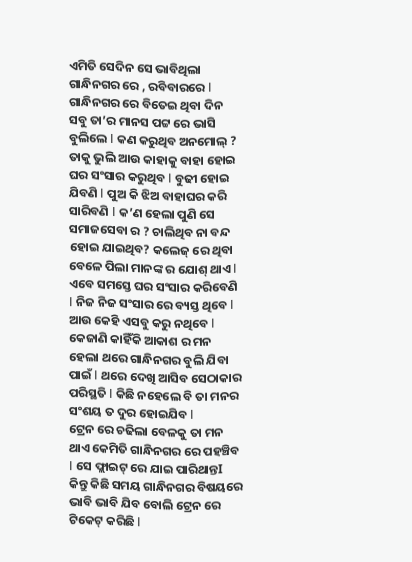ଏମିତି ସେଦିନ ସେ ଭାବିଥିଲା ଗାନ୍ଧିନଗର ରେ , ରବିବାରରେ I ଗାନ୍ଧିନଗର ରେ ବିତେଇ ଥିବା ଦିନ ସବୁ ତା’ର ମାନସ ପଟ୍ଟ ରେ ଭାସି ବୁଲିଲେ I କଣ କରୁଥିବ ଅନମୋଲ୍ ? ତାକୁ ଭୁଲି ଆଉ କାହାକୁ ବାହା ହୋଇ ଘର ସଂସାର କରୁଥିବ I ବୁଢୀ ହୋଇ ଯିବଣି I ପୁଅ କି ଝିଅ ବାହାଘର କରି ସାରିବଣି I କ’ଣ ହେଲା ପୁଣି ସେ ସମାଜସେବା ର ? ଚାଲିଥିବ ନା ବନ୍ଦ ହୋଇ ଯାଇଥିବ? କଲେଜ୍ ରେ ଥିବା ବେଳେ ପିଲା ମାନଙ୍କ ର ଯୋଶ୍ ଥାଏ I ଏବେ ସମସ୍ତେ ଘର ସଂସାର କରିବେଣି I ନିଜ ନିଜ ସଂସାର ରେ ବ୍ୟସ୍ତ ଥିବେ I ଆଉ କେହି ଏସବୁ କରୁ ନଥିବେ I କେଜାଣି କାହିଁକି ଆକାଶ ର ମନ ହେଲା ଥରେ ଗାନ୍ଧିନଗର ବୁଲି ଯିବା ପାଇଁ I ଥରେ ଦେଖି ଆସିବ ସେଠାକାର ପରିସ୍ଥତି I କିଛି ନହେଲେ ବି ତା ମନର ସଂଶୟ ତ ଦୁର ହୋଇଯିବ I
ଟ୍ରେନ ରେ ଚଢିଲା ବେଳକୁ ତା ମନ ଥାଏ କେମିତି ଗାନ୍ଧିନଗର ରେ ପହଞ୍ଚିବ I ସେ ଫ୍ଲାଇଟ୍ ରେ ଯାଇ ପାରିଥାନ୍ତI କିନ୍ତୁ କିଛି ସମୟ ଗାନ୍ଧିନଗର ବିଷୟରେ ଭାବି ଭାବି ଯିବ ବୋଲି ଟ୍ରେନ ରେ ଟିକେଟ୍ କରିଛି I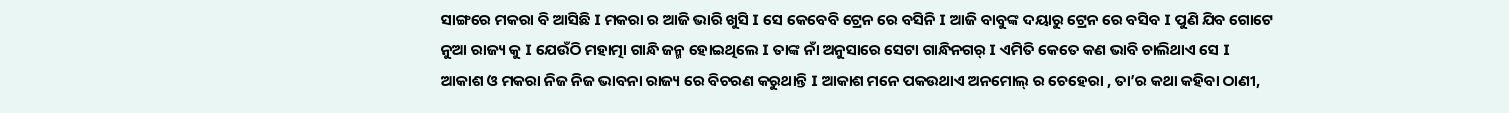ସାଙ୍ଗରେ ମକରା ବି ଆସିଛି I ମକରା ର ଆଜି ଭାରି ଖୁସି I ସେ କେବେବି ଟ୍ରେନ ରେ ବସିନି I ଆଜି ବାବୁଙ୍କ ଦୟାରୁ ଟ୍ରେନ ରେ ବସିବ I ପୁଣି ଯିବ ଗୋଟେ ନୁଆ ରାଜ୍ୟ କୁ I ଯେଉଁଠି ମହାତ୍ମା ଗାନ୍ଧି ଜନ୍ମ ହୋଇଥିଲେ I ତାଙ୍କ ନାଁ ଅନୁସାରେ ସେଟା ଗାନ୍ଧିନଗର୍ I ଏମିତି କେତେ କଣ ଭାବି ଚାଲିଥାଏ ସେ I
ଆକାଶ ଓ ମକରା ନିଜ ନିଜ ଭାବନା ରାଜ୍ୟ ରେ ବିଚରଣ କରୁଥାନ୍ତି I ଆକାଶ ମନେ ପକଉଥାଏ ଅନମୋଲ୍ ର ଚେହେରା , ତା’ର କଥା କହିବା ଠାଣୀ,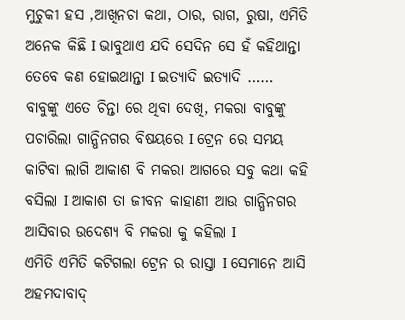ମୁଚୁକୀ ହସ ,ଆଖିନଚା କଥା, ଠାର, ରାଗ, ରୁଷା, ଏମିତି ଅନେକ କିଛି I ଭାବୁଥାଏ ଯଦି ସେଦିନ ସେ ହଁ କହିଥାନ୍ତା ତେବେ କଣ ହୋଇଥାନ୍ତା I ଇତ୍ୟାଦି ଇତ୍ୟାଦି ……
ବାବୁଙ୍କୁ ଏତେ ଚିନ୍ତା ରେ ଥିବା ଦେଖି, ମକରା ବାବୁଙ୍କୁ ପଚାରିଲା ଗାନ୍ଧିନଗର ବିଷୟରେ I ଟ୍ରେନ ରେ ସମୟ କାଟିବା ଲାଗି ଆକାଶ ବି ମକରା ଆଗରେ ସବୁ କଥା କହି ବସିଲା I ଆକାଶ ତା ଜୀବନ କାହାଣୀ ଆଉ ଗାନ୍ଧିନଗର ଆସିବାର ଉଦେଶ୍ୟ ବି ମକରା କୁ କହିଲା I
ଏମିତି ଏମିତି କଟିଗଲା ଟ୍ରେନ ର ରାସ୍ତା I ସେମାନେ ଆସି ଅହମଦାବାଦ୍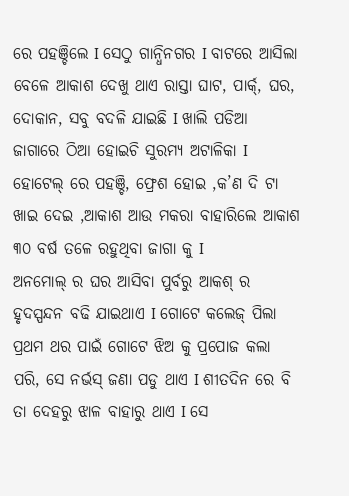ରେ ପହଞ୍ଚିଲେ I ସେଠୁ ଗାନ୍ଧିନଗର I ବାଟରେ ଆସିଲା ବେଳେ ଆକାଶ ଦେଖୁ ଥାଏ ରାସ୍ତା ଘାଟ, ପାର୍କ୍, ଘର, ଦୋକାନ, ସବୁ ବଦଳି ଯାଇଛି I ଖାଲି ପଡିଆ ଜାଗାରେ ଠିଆ ହୋଇଚି ସୁରମ୍ୟ ଅଟାଳିକା I ହୋଟେଲ୍ ରେ ପହଞ୍ଚି, ଫ୍ରେଶ ହୋଇ ,କ’ଣ ଦି ଟା ଖାଇ ଦେଇ ,ଆକାଶ ଆଉ ମକରା ବାହାରିଲେ ଆକାଶ ୩୦ ବର୍ଷ ତଳେ ରହୁଥିବା ଜାଗା କୁ I
ଅନମୋଲ୍ ର ଘର ଆସିବା ପୁର୍ବରୁ ଆକଶ୍ ର ହୃଦସ୍ପନ୍ଦନ ବଢି ଯାଇଥାଏ I ଗୋଟେ କଲେଜ୍ ପିଲା ପ୍ରଥମ ଥର ପାଇଁ ଗୋଟେ ଝିଅ କୁ ପ୍ରପୋଜ କଲା ପରି, ସେ ନର୍ଭସ୍ ଜଣା ପଡୁ ଥାଏ I ଶୀତଦିନ ରେ ବି ତା ଦେହରୁ ଝାଳ ବାହାରୁ ଥାଏ I ସେ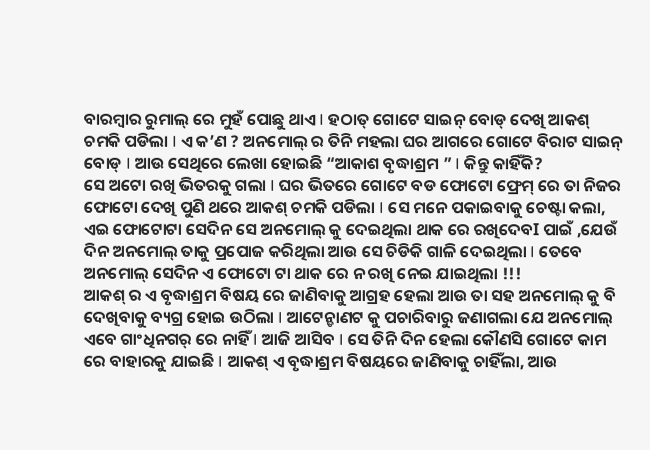ବାରମ୍ବାର ରୁମାଲ୍ ରେ ମୁହଁ ପୋଛୁ ଥାଏ I ହଠାତ୍ ଗୋଟେ ସାଇନ୍ ବୋଡ୍ ଦେଖି ଆକଶ୍ ଚମକି ପଡିଲା I ଏ କ’ଣ ? ଅନମୋଲ୍ ର ତିନି ମହଲା ଘର ଆଗରେ ଗୋଟେ ବିରାଟ ସାଇନ୍ ବୋଡ୍ I ଆଉ ସେଥିରେ ଲେଖା ହୋଇଛି “ଆକାଶ ବୃଦ୍ଧାଶ୍ରମ ” I କିନ୍ତୁ କାହିଁକି?
ସେ ଅଟୋ ରଖି ଭିତରକୁ ଗଲା I ଘର ଭିତରେ ଗୋଟେ ବଡ ଫୋଟୋ ଫ୍ରେମ୍ ରେ ତା ନିଜର ଫୋଟୋ ଦେଖି ପୁଣି ଥରେ ଆକଶ୍ ଚମକି ପଡିଲା I ସେ ମନେ ପକାଇବାକୁ ଚେଷ୍ଟା କଲା, ଏଇ ଫୋଟୋଟା ସେଦିନ ସେ ଅନମୋଲ୍ କୁ ଦେଇଥିଲା ଥାକ ରେ ରଖିଦେବI ପାଇଁ ,ଯେଉଁ ଦିନ ଅନମୋଲ୍ ତାକୁ ପ୍ରପୋଜ କରିଥିଲା ଆଉ ସେ ଚିଡିକି ଗାଳି ଦେଇଥିଲା I ତେବେ ଅନମୋଲ୍ ସେଦିନ ଏ ଫୋଟୋ ଟା ଥାକ ରେ ନ ରଖି ନେଇ ଯାଇଥିଲା !!!
ଆକଶ୍ ର ଏ ବୃଦ୍ଧାଶ୍ରମ ବିଷୟ ରେ ଜାଣିବାକୁ ଆଗ୍ରହ ହେଲା ଆଉ ତା ସହ ଅନମୋଲ୍ କୁ ବି ଦେଖିବାକୁ ବ୍ୟଗ୍ର ହୋଇ ଉଠିଲା I ଆଟେନ୍ଡାଣଟ କୁ ପଚାରିବାରୁ ଜଣାଗଲା ଯେ ଅନମୋଲ୍ ଏବେ ଗାଂଧିନଗର୍ ରେ ନାହିଁ I ଆଜି ଆସିବ I ସେ ତିନି ଦିନ ହେଲା କୌଣସି ଗୋଟେ କାମ ରେ ବାହାରକୁ ଯାଇଛି I ଆକଶ୍ ଏ ବୃଦ୍ଧାଶ୍ରମ ବିଷୟରେ ଜାଣିବାକୁ ଚାହିଁଲା, ଆଉ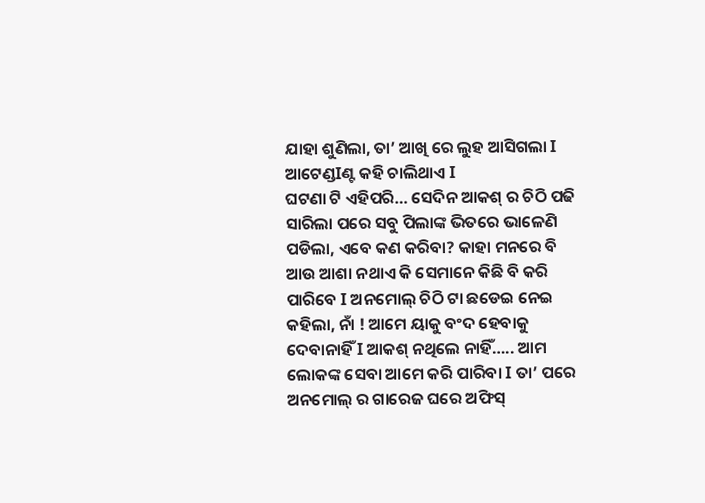ଯାହା ଶୁଣିଲା, ତା’ ଆଖି ରେ ଲୁହ ଆସିଗଲା I ଆଟେଣ୍ଡIଣ୍ଟ କହି ଚାଲିଥାଏ I
ଘଟଣା ଟି ଏହିପରି… ସେଦିନ ଆକଶ୍ ର ଚିଠି ପଢି ସାରିଲା ପରେ ସବୁ ପିଲାଙ୍କ ଭିତରେ ଭାଳେଣି ପଡିଲା, ଏବେ କଣ କରିବା? କାହା ମନରେ ବି ଆଉ ଆଶା ନଥାଏ କି ସେମାନେ କିଛି ବି କରି ପାରିବେ I ଅନମୋଲ୍ ଚିଠି ଟା ଛଡେଇ ନେଇ କହିଲା, ନାଁ ! ଆମେ ୟାକୁ ବଂଦ ହେବାକୁ ଦେବାନାହିଁ I ଆକଶ୍ ନଥିଲେ ନାହିଁ….. ଆମ ଲୋକଙ୍କ ସେବା ଆମେ କରି ପାରିବା I ତା’ ପରେ ଅନମୋଲ୍ ର ଗାରେଜ ଘରେ ଅଫିସ୍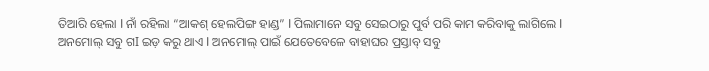ତିଆରି ହେଲା I ନାଁ ରହିଲା “ଆକଶ୍ ହେଲପିଙ୍ଗ ହାଣ୍ଡ” I ପିଲାମାନେ ସବୁ ସେଇଠାରୁ ପୁର୍ବ ପରି କାମ କରିବାକୁ ଲାଗିଲେ I ଅନମୋଲ୍ ସବୁ ଗI ଇଡ଼ କରୁ ଥାଏ I ଅନମୋଲ୍ ପାଇଁ ଯେତେବେଳେ ବାହାଘର ପ୍ରସ୍ତାବ୍ ସବୁ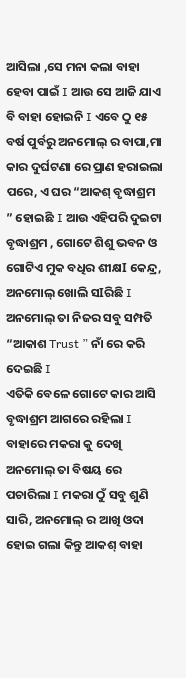ଆସିଲା ,ସେ ମନା କଲା ବାହା ହେବା ପାଇଁ I ଆଉ ସେ ଆଜି ଯାଏ ବି ବାହା ହୋଇନି I ଏବେ ଠୁ ୧୫ ବର୍ଷ ପୁର୍ବରୁ ଅନମୋଲ୍ ର ବାପା,ମା କାର ଦୁର୍ଘଟଣା ରେ ପ୍ରାଣ ହରାଇଲା ପରେ, ଏ ଘର “ଆକଶ୍ ବୃଦ୍ଧାଶ୍ରମ ” ହୋଇଛି I ଆଉ ଏହିପରି ଦୁଇଟା ବୃଦ୍ଧାଶ୍ରମ , ଗୋଟେ ଶିଶୁ ଭବନ ଓ ଗୋଟିଏ ମୁକ ବଧିର ଶୀକ୍ଷI କେନ୍ଦ୍ର, ଅନମୋଲ୍ ଖୋଲି ସIରିଛି I ଅନମୋଲ୍ ତା ନିଜର ସବୁ ସମ୍ପତି “ଆକାଶ Trust ” ନାଁ ରେ କରି ଦେଇଛି I
ଏତିକି ବେଳେ ଗୋଟେ କାର ଆସି ବୃଦ୍ଧାଶ୍ରମ ଆଗରେ ରହିଲା I ବାହାରେ ମକରା କୁ ଦେଖି ଅନମୋଲ୍ ତା ବିଷୟ ରେ ପଚାରିଲା I ମକରା ଠୁଁ ସବୁ ଶୁଣି ସାରି, ଅନମୋଲ୍ ର ଆଖି ଓଦା ହୋଇ ଗଲା କିନ୍ତୁ ଆକଶ୍ ବାହା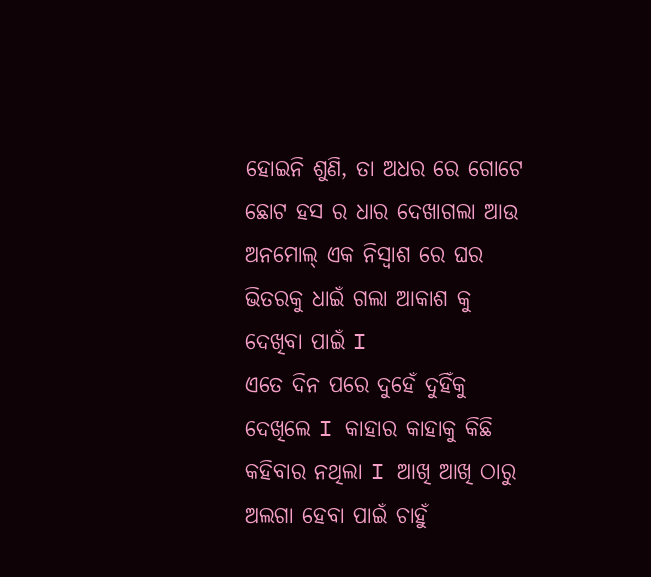ହୋଇନି ଶୁଣି, ତା ଅଧର ରେ ଗୋଟେ ଛୋଟ ହସ ର ଧାର ଦେଖାଗଲା ଆଉ ଅନମୋଲ୍ ଏକ ନିସ୍ବାଶ ରେ ଘର ଭିତରକୁ ଧାଇଁ ଗଲା ଆକାଶ କୁ ଦେଖିବା ପାଇଁ I
ଏତେ ଦିନ ପରେ ଦୁହେଁ ଦୁହିଁକୁ ଦେଖିଲେ I କାହାର କାହାକୁ କିଛି କହିବାର ନଥିଲା I ଆଖି ଆଖି ଠାରୁ ଅଲଗା ହେବା ପାଇଁ ଚାହୁଁ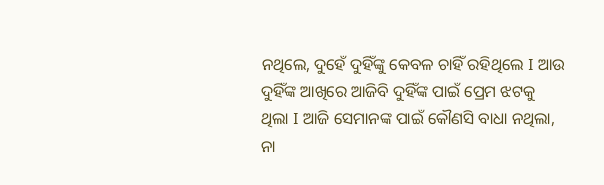ନଥିଲେ, ଦୁହେଁ ଦୁହିଁଙ୍କୁ କେବଳ ଚାହିଁ ରହିଥିଲେ I ଆଉ ଦୁହିଁଙ୍କ ଆଖିରେ ଆଜିବି ଦୁହିଁଙ୍କ ପାଇଁ ପ୍ରେମ ଝଟକୁ ଥିଲା I ଆଜି ସେମାନଙ୍କ ପାଇଁ କୌଣସି ବାଧା ନଥିଲା, ନା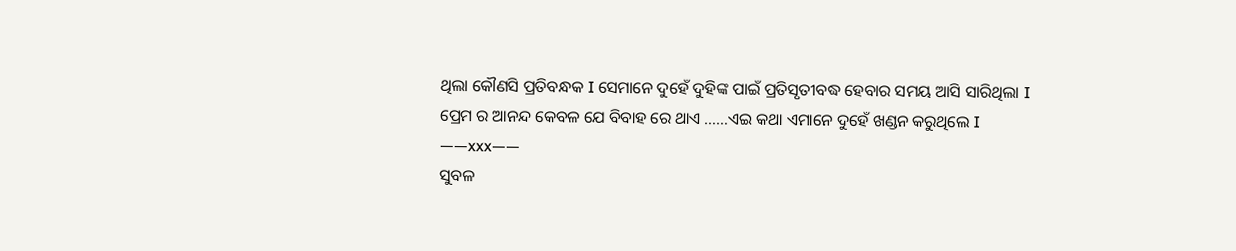ଥିଲା କୌଣସି ପ୍ରତିବନ୍ଧକ I ସେମାନେ ଦୁହେଁ ଦୁହିଙ୍କ ପାଇଁ ପ୍ରତିସୃତୀବଦ୍ଧ ହେବାର ସମୟ ଆସି ସାରିଥିଲା I
ପ୍ରେମ ର ଆନନ୍ଦ କେବଳ ଯେ ବିବାହ ରେ ଥାଏ ……ଏଇ କଥା ଏମାନେ ଦୁହେଁ ଖଣ୍ଡନ କରୁଥିଲେ I
——xxx——
ସୁବଳ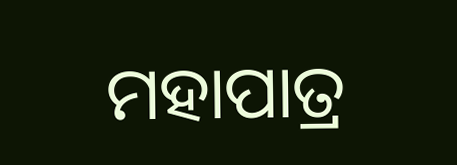ମହାପାତ୍ର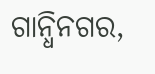ଗାନ୍ଧିନଗର,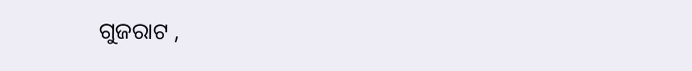ଗୁଜରାଟ ,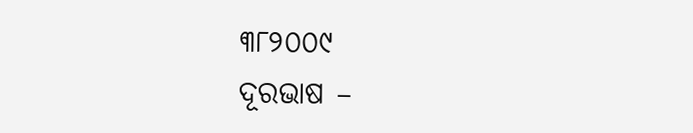୩୮୨୦୦୯
ଦୂରଭାଷ –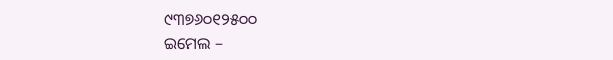୯୩୭୬୦୧୨୫୦୦
ଇମେଲ –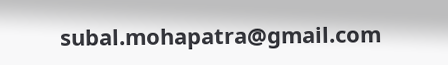subal.mohapatra@gmail.com